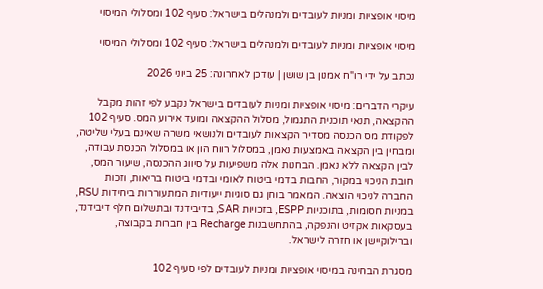מיסוי אופציות ומניות לעובדים ולמנהלים בישראל: סעיף 102 ומסלולי המיסוי

מיסוי אופציות ומניות לעובדים ולמנהלים בישראל: סעיף 102 ומסלולי המיסוי

נכתב על ידי רו"ח אמנון בן שושן | עודכן לאחרונה: 25 ביוני 2026

עיקרי הדברים: מיסוי אופציות ומניות לעובדים בישראל נקבע לפי זהות מקבל ההקצאה, תנאי תוכנית התגמול, מסלול ההקצאה ומועד אירוע המס. סעיף 102 לפקודת מס הכנסה מסדיר הקצאות לעובדים ולנושאי משרה שאינם בעלי שליטה, ומבחין בין הקצאה באמצעות נאמן, במסלול רווח הון או במסלול הכנסת עבודה, לבין הקצאה ללא נאמן. הבחנות אלה משפיעות על סיווג ההכנסה, שיעור המס, חובת הניכוי במקור, החבות בדמי ביטוח לאומי ובדמי ביטוח בריאות, וזכות החברה לניכוי הוצאה. המאמר בוחן גם סוגיות ייעודיות המתעוררות ביחידות RSU, במניות חסומות, בתוכניות ESPP, בזכויות SAR, בדיבידנד ובתשלום חלף דיבידנד, בעסקאות אקזיט והנפקה, בהתחשבנות Recharge בין חברות בקבוצה, וברילוקיישן או חזרה לישראל.

מסגרת הבחינה במיסוי אופציות ומניות לעובדים לפי סעיף 102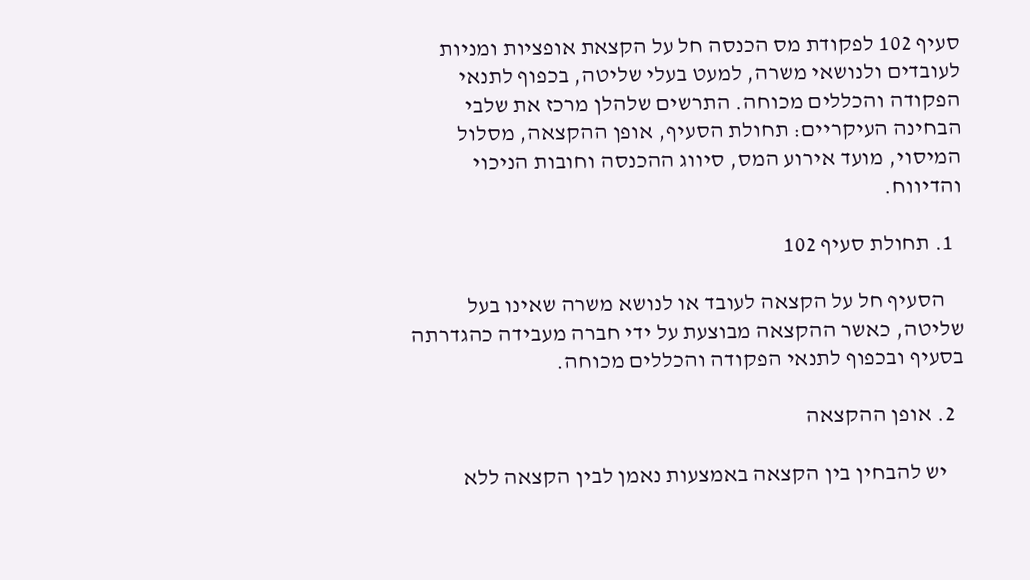סעיף 102 לפקודת מס הכנסה חל על הקצאת אופציות ומניות לעובדים ולנושאי משרה, למעט בעלי שליטה, בכפוף לתנאי הפקודה והכללים מכוחה. התרשים שלהלן מרכז את שלבי הבחינה העיקריים: תחולת הסעיף, אופן ההקצאה, מסלול המיסוי, מועד אירוע המס, סיווג ההכנסה וחובות הניכוי והדיווח.

  1. תחולת סעיף 102

    הסעיף חל על הקצאה לעובד או לנושא משרה שאינו בעל שליטה, כאשר ההקצאה מבוצעת על ידי חברה מעבידה כהגדרתה בסעיף ובכפוף לתנאי הפקודה והכללים מכוחה.

  2. אופן ההקצאה

    יש להבחין בין הקצאה באמצעות נאמן לבין הקצאה ללא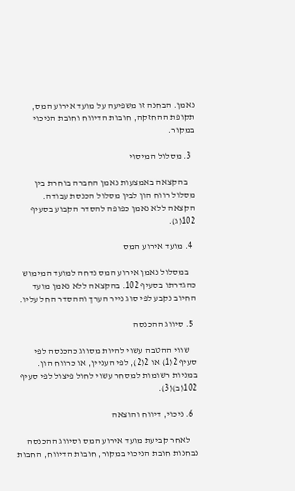נאמן. הבחנה זו משפיעה על מועד אירוע המס, תקופת ההחזקה, חובות הדיווח וחובת הניכוי במקור.

  3. מסלול המיסוי

    בהקצאה באמצעות נאמן החברה בוחרת בין מסלול רווח הון לבין מסלול הכנסת עבודה. הקצאה ללא נאמן כפופה להסדר הקבוע בסעיף 102(ג).

  4. מועד אירוע המס

    במסלול נאמן אירוע המס נדחה למועד המימוש כהגדרתו בסעיף 102. בהקצאה ללא נאמן מועד החיוב נקבע לפי סוג נייר הערך וההסדר החל עליו.

  5. סיווג ההכנסה

    שווי ההטבה עשוי להיות מסווג כהכנסה לפי סעיף 2(1) או 2(2), לפי העניין, או כרווח הון. במניות רשומות למסחר עשוי לחול פיצול לפי סעיף 102(ב)(3).

  6. ניכוי, דיווח והוצאה

    לאחר קביעת מועד אירוע המס וסיווג ההכנסה נבחנות חובת הניכוי במקור, חובות הדיווח, החבות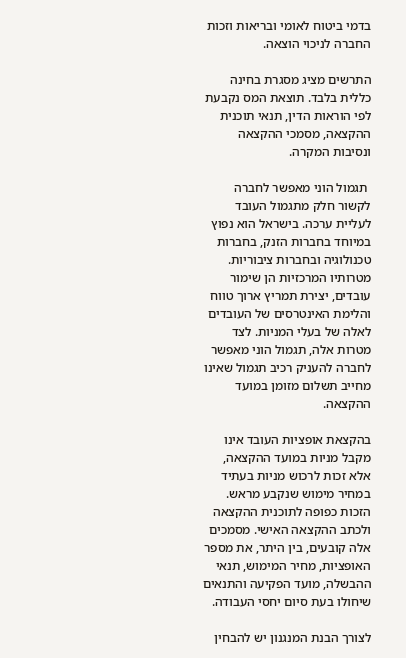בדמי ביטוח לאומי ובריאות וזכות החברה לניכוי הוצאה.

התרשים מציג מסגרת בחינה כללית בלבד. תוצאת המס נקבעת לפי הוראות הדין, תנאי תוכנית ההקצאה, מסמכי ההקצאה ונסיבות המקרה.

 תגמול הוני מאפשר לחברה לקשור חלק מתגמול העובד לעליית ערכה. בישראל הוא נפוץ במיוחד בחברות הזנק, בחברות טכנולוגיה ובחברות ציבוריות. מטרותיו המרכזיות הן שימור עובדים, יצירת תמריץ ארוך טווח והלימת האינטרסים של העובדים לאלה של בעלי המניות. לצד מטרות אלה, תגמול הוני מאפשר לחברה להעניק רכיב תגמול שאינו מחייב תשלום מזומן במועד ההקצאה.

בהקצאת אופציות העובד אינו מקבל מניות במועד ההקצאה, אלא זכות לרכוש מניות בעתיד במחיר מימוש שנקבע מראש. הזכות כפופה לתוכנית ההקצאה ולכתב ההקצאה האישי. מסמכים אלה קובעים, בין היתר, את מספר האופציות, מחיר המימוש, תנאי ההבשלה, מועד הפקיעה והתנאים שיחולו בעת סיום יחסי העבודה.

לצורך הבנת המנגנון יש להבחין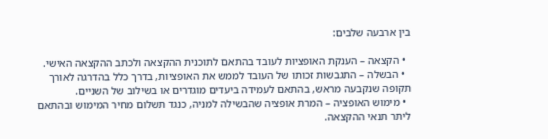בין ארבעה שלבים:

  • הקצאה – הענקת האופציות לעובד בהתאם לתוכנית ההקצאה ולכתב ההקצאה האישי.
  • הבשלה – התגבשות זכותו של העובד לממש את האופציות, בדרך כלל בהדרגה לאורך תקופה שנקבעה מראש, בהתאם לעמידה ביעדים מוגדרים או בשילוב של השניים.
  • מימוש האופציה – המרת אופציה שהבשילה למניה, כנגד תשלום מחיר המימוש ובהתאם ליתר תנאי ההקצאה.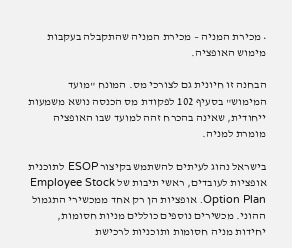• מכירת המניה – מכירת המניה שהתקבלה בעקבות מימוש האופציה.

הבחנה זו חיונית גם לצורכי מס. המונח "מועד המימוש" בסעיף 102 לפקודת מס הכנסה נושא משמעות ייחודית, שאינה בהכרח זהה למועד שבו האופציה מומרת למניה.

בישראל נהוג לעיתים להשתמש בקיצור ESOP לתוכנית אופציות לעובדים, ראשי תיבות של Employee Stock Option Plan. אופציות הן רק אחד ממכשירי התגמול ההוני. מכשירים נוספים כוללים מניות חסומות, יחידות מניה חסומות ותוכניות לרכישת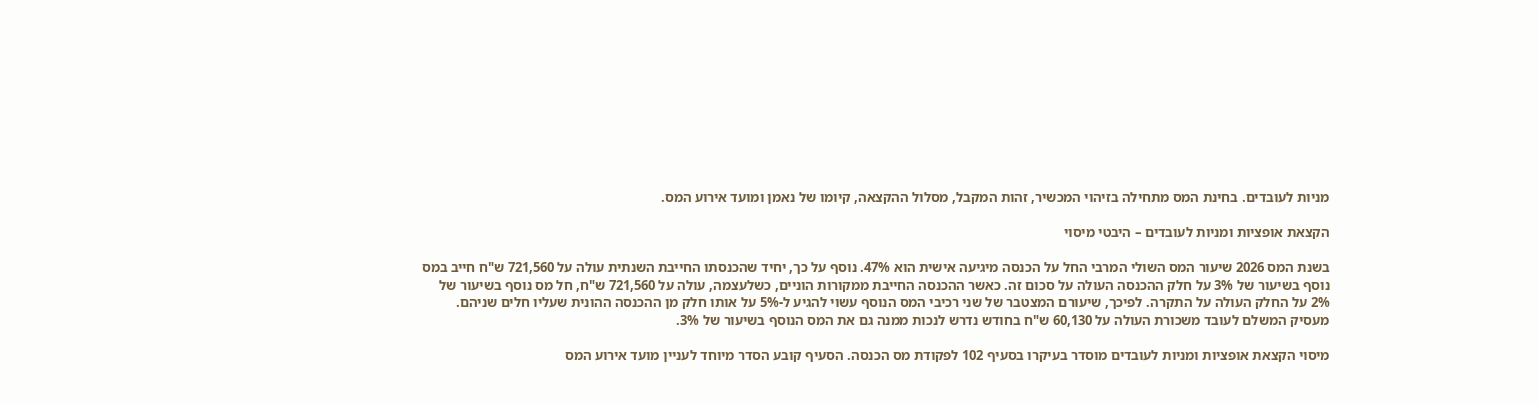מניות לעובדים. בחינת המס מתחילה בזיהוי המכשיר, זהות המקבל, מסלול ההקצאה, קיומו של נאמן ומועד אירוע המס.

הקצאת אופציות ומניות לעובדים – היבטי מיסוי

בשנת המס 2026 שיעור המס השולי המרבי החל על הכנסה מיגיעה אישית הוא 47%. נוסף על כך, יחיד שהכנסתו החייבת השנתית עולה על 721,560 ש"ח חייב במס נוסף בשיעור של 3% על חלק ההכנסה העולה על סכום זה. כאשר ההכנסה החייבת ממקורות הוניים, כשלעצמה, עולה על 721,560 ש"ח, חל מס נוסף בשיעור של 2% על החלק העולה על התקרה. לפיכך, שיעורם המצטבר של שני רכיבי המס הנוסף עשוי להגיע ל-5% על אותו חלק מן ההכנסה ההונית שעליו חלים שניהם. מעסיק המשלם לעובד משכורת העולה על 60,130 ש"ח בחודש נדרש לנכות ממנה גם את המס הנוסף בשיעור של 3%.

מיסוי הקצאת אופציות ומניות לעובדים מוסדר בעיקרו בסעיף 102 לפקודת מס הכנסה. הסעיף קובע הסדר מיוחד לעניין מועד אירוע המס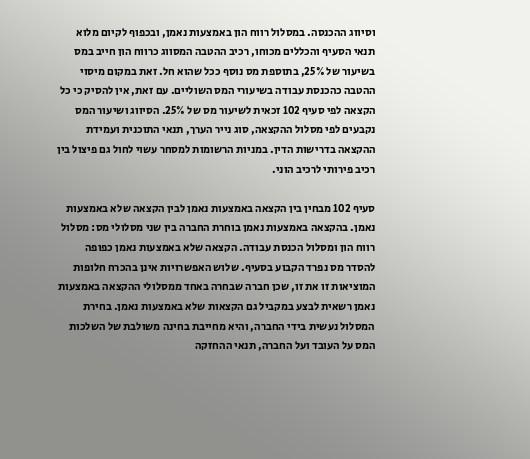וסיווג ההכנסה. במסלול רווח הון באמצעות נאמן, ובכפוף לקיום מלוא תנאי הסעיף והכללים מכוחו, רכיב ההטבה המסווג כרווח הון חייב במס בשיעור של 25%, בתוספת מס נוסף ככל שהוא חל. זאת במקום מיסוי ההטבה כהכנסת עבודה בשיעורי המס השוליים. עם זאת, אין להסיק כי כל הקצאה לפי סעיף 102 זכאית לשיעור מס של 25%. הסיווג ושיעור המס נקבעים לפי מסלול ההקצאה, סוג נייר הערך, תנאי התוכנית ועמידת ההקצאה בדרישות הדין. במניות הרשומות למסחר עשוי לחול גם פיצול בין רכיב פירותי לרכיב הוני.

סעיף 102 מבחין בין הקצאה באמצעות נאמן לבין הקצאה שלא באמצעות נאמן. בהקצאה באמצעות נאמן בוחרת החברה בין שני מסלולי מס: מסלול רווח הון ומסלול הכנסת עבודה. הקצאה שלא באמצעות נאמן כפופה להסדר מס נפרד הקבוע בסעיף. שלוש האפשרויות אינן בהכרח חלופות המוציאות זו את זו, שכן חברה שבחרה באחד ממסלולי ההקצאה באמצעות נאמן רשאית לבצע במקביל גם הקצאות שלא באמצעות נאמן. בחירת המסלול נעשית בידי החברה, והיא מחייבת בחינה משולבת של השלכות המס על העובד ועל החברה, תנאי ההחזקה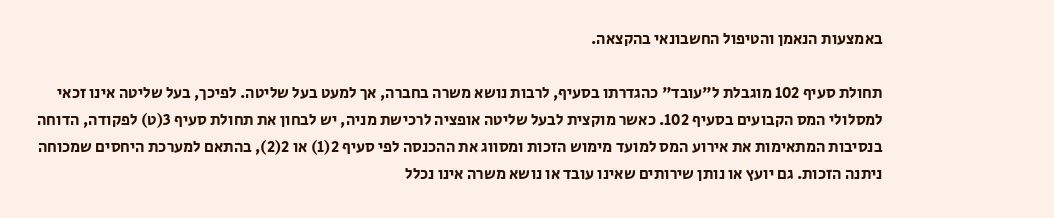באמצעות הנאמן והטיפול החשבונאי בהקצאה.

תחולת סעיף 102 מוגבלת ל"עובד" כהגדרתו בסעיף, לרבות נושא משרה בחברה, אך למעט בעל שליטה. לפיכך, בעל שליטה אינו זכאי למסלולי המס הקבועים בסעיף 102. כאשר מוקצית לבעל שליטה אופציה לרכישת מניה, יש לבחון את תחולת סעיף 3(ט) לפקודה, הדוחה בנסיבות המתאימות את אירוע המס למועד מימוש הזכות ומסווג את ההכנסה לפי סעיף 2(1) או 2(2), בהתאם למערכת היחסים שמכוחה ניתנה הזכות. גם יועץ או נותן שירותים שאינו עובד או נושא משרה אינו נכלל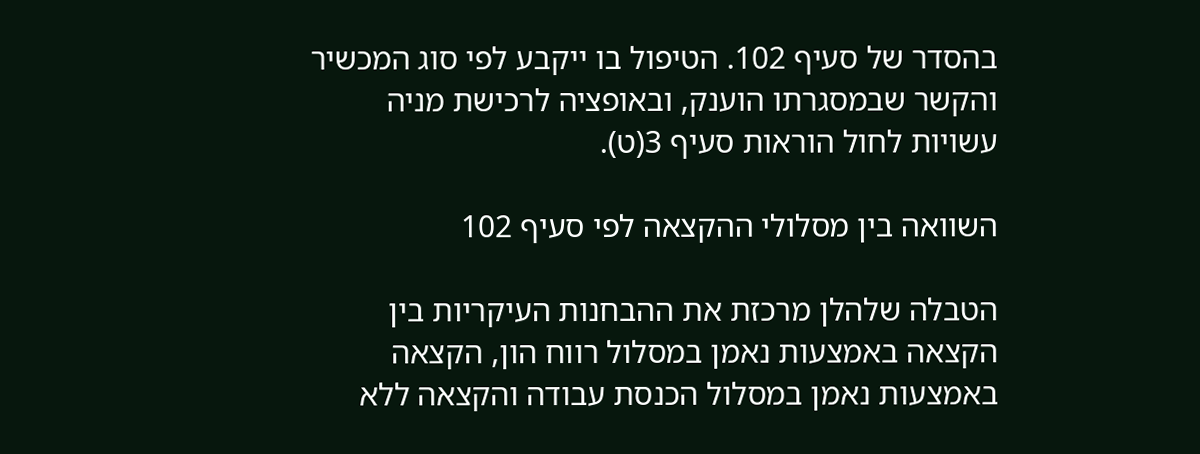בהסדר של סעיף 102. הטיפול בו ייקבע לפי סוג המכשיר והקשר שבמסגרתו הוענק, ובאופציה לרכישת מניה עשויות לחול הוראות סעיף 3(ט).

השוואה בין מסלולי ההקצאה לפי סעיף 102

הטבלה שלהלן מרכזת את ההבחנות העיקריות בין הקצאה באמצעות נאמן במסלול רווח הון, הקצאה באמצעות נאמן במסלול הכנסת עבודה והקצאה ללא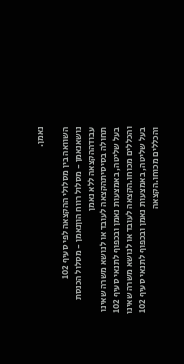נאמן.

השוואה בין מסלולי ההקצאה לפי סעיף 102
נושאנאמן - מסלול רווח הוןנאמן - מסלול הכנסת עבודההקצאה ללא נאמן
תחולה בסיסיתהקצאה לעובד או לנושא משרה שאינו בעל שליטה, באמצעות נאמן ובכפוף לתנאי סעיף 102 והכללים מכוחו.הקצאה לעובד או לנושא משרה שאינו בעל שליטה, באמצעות נאמן ובכפוף לתנאי סעיף 102 והכללים מכוחו.הקצאה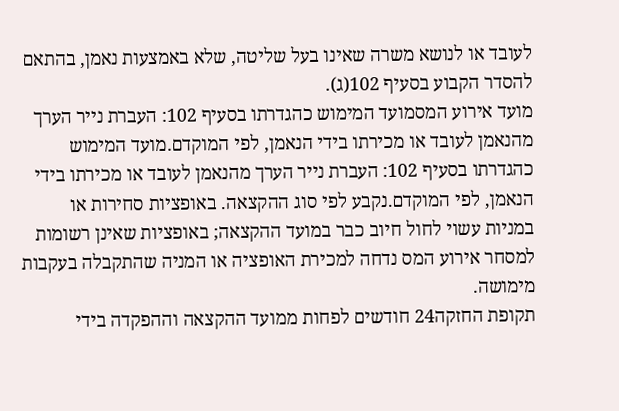לעובד או לנושא משרה שאינו בעל שליטה, שלא באמצעות נאמן, בהתאם להסדר הקבוע בסעיף 102(ג).
מועד אירוע המסמועד המימוש כהגדרתו בסעיף 102: העברת נייר הערך מהנאמן לעובד או מכירתו בידי הנאמן, לפי המוקדם.מועד המימוש כהגדרתו בסעיף 102: העברת נייר הערך מהנאמן לעובד או מכירתו בידי הנאמן, לפי המוקדם.נקבע לפי סוג ההקצאה. באופציות סחירות או במניות עשוי לחול חיוב כבר במועד ההקצאה; באופציות שאינן רשומות למסחר אירוע המס נדחה למכירת האופציה או המניה שהתקבלה בעקבות מימושה.
תקופת החזקה24 חודשים לפחות ממועד ההקצאה וההפקדה בידי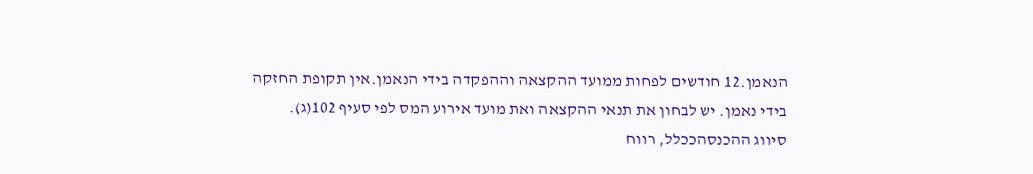הנאמן.12 חודשים לפחות ממועד ההקצאה וההפקדה בידי הנאמן.אין תקופת החזקה בידי נאמן. יש לבחון את תנאי ההקצאה ואת מועד אירוע המס לפי סעיף 102(ג).
סיווג ההכנסהככלל, רווח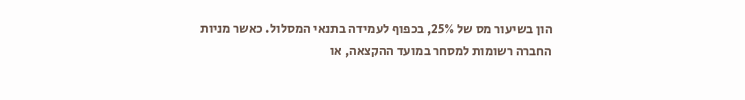הון בשיעור מס של 25%, בכפוף לעמידה בתנאי המסלול. כאשר מניות החברה רשומות למסחר במועד ההקצאה, או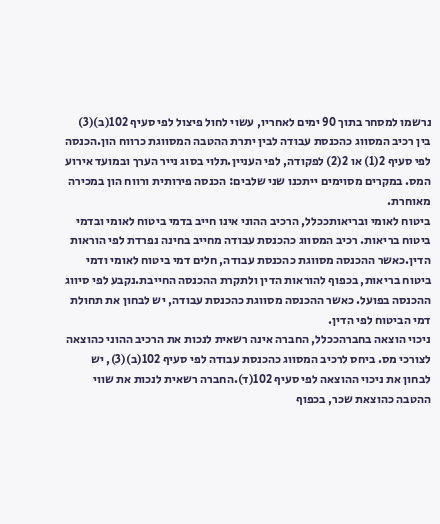נרשמו למסחר בתוך 90 ימים לאחריו, עשוי לחול פיצול לפי סעיף 102(ב)(3) בין רכיב המסווג כהכנסת עבודה לבין יתרת ההטבה המסווגת כרווח הון.הכנסה לפי סעיף 2(1) או 2(2) לפקודה, לפי העניין.תלוי בסוג נייר הערך ובמועד אירוע המס. במקרים מסוימים ייתכנו שני שלבים: הכנסה פירותית ורווח הון במכירה מאוחרת.
ביטוח לאומי ובריאותככלל, הרכיב ההוני אינו חייב בדמי ביטוח לאומי ובדמי ביטוח בריאות. רכיב המסווג כהכנסת עבודה מחייב בחינה נפרדת לפי הוראות הדין.כאשר ההכנסה מסווגת כהכנסת עבודה, חלים דמי ביטוח לאומי ודמי ביטוח בריאות, בכפוף להוראות הדין ולתקרת ההכנסה החייבת.נקבע לפי סיווג ההכנסה בפועל. כאשר ההכנסה מסווגת כהכנסת עבודה, יש לבחון את תחולת דמי הביטוח לפי הדין.
ניכוי הוצאה בחברהככלל, החברה אינה רשאית לנכות את הרכיב ההוני כהוצאה לצורכי מס. ביחס לרכיב המסווג כהכנסת עבודה לפי סעיף 102(ב)(3), יש לבחון את ניכוי ההוצאה לפי סעיף 102(ד).החברה רשאית לנכות את שווי ההטבה כהוצאת שכר, בכפוף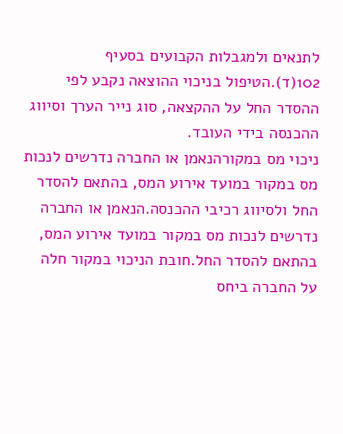לתנאים ולמגבלות הקבועים בסעיף 102(ד).הטיפול בניכוי ההוצאה נקבע לפי ההסדר החל על ההקצאה, סוג נייר הערך וסיווג ההכנסה בידי העובד.
ניכוי מס במקורהנאמן או החברה נדרשים לנכות מס במקור במועד אירוע המס, בהתאם להסדר החל ולסיווג רכיבי ההכנסה.הנאמן או החברה נדרשים לנכות מס במקור במועד אירוע המס, בהתאם להסדר החל.חובת הניכוי במקור חלה על החברה ביחס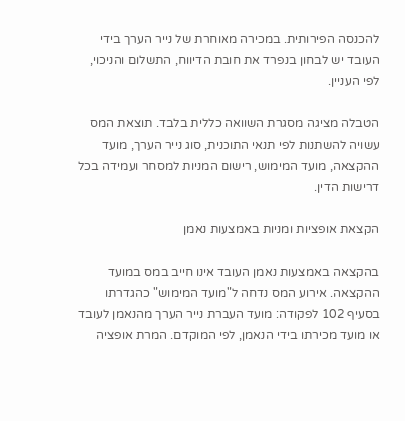להכנסה הפירותית. במכירה מאוחרת של נייר הערך בידי העובד יש לבחון בנפרד את חובת הדיווח, התשלום והניכוי, לפי העניין.

הטבלה מציגה מסגרת השוואה כללית בלבד. תוצאת המס עשויה להשתנות לפי תנאי התוכנית, סוג נייר הערך, מועד ההקצאה, מועד המימוש, רישום המניות למסחר ועמידה בכל דרישות הדין.

הקצאת אופציות ומניות באמצעות נאמן

בהקצאה באמצעות נאמן העובד אינו חייב במס במועד ההקצאה. אירוע המס נדחה ל"מועד המימוש" כהגדרתו בסעיף 102 לפקודה: מועד העברת נייר הערך מהנאמן לעובד או מועד מכירתו בידי הנאמן, לפי המוקדם. המרת אופציה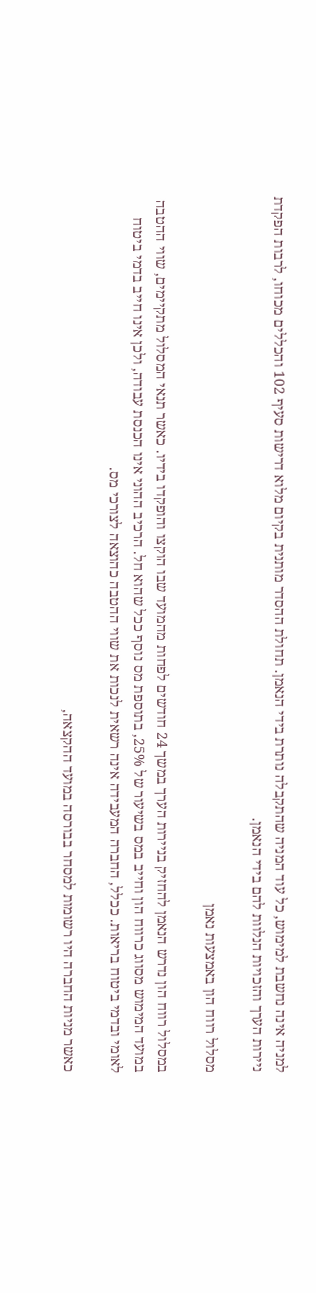למניה אינה נחשבת למימוש, כל עוד המניה שהתקבלה נותרת בידי הנאמן. תחולת ההסדר מותנית בקיום מלוא דרישות סעיף 102 והכללים מכוחו, לרבות הפקדת ניירות הערך והזכויות הנלוות להם בידי הנאמן.

מסלול רווח הון באמצעות נאמן

במסלול רווח הון נדרש הנאמן להחזיק בניירות הערך במשך 24 חודשים לפחות מהמועד שבו הוקצו והופקדו בידיו. כאשר תנאי המסלול מתקיימים, שווי ההטבה במועד המימוש מסווג כרווח הון וחייב במס בשיעור של 25%, בתוספת מס נוסף ככל שהוא חל. הרכיב ההוני אינו הכנסת עבודה, ולכן אינו חייב בדמי ביטוח לאומי ובדמי ביטוח בריאות. ככלל, החברה המעבידה אינה רשאית לנכות את שווי ההטבה כהוצאה לצורכי מס.

כאשר מניות החברה היו רשומות למסחר בבורסה במועד ההקצאה,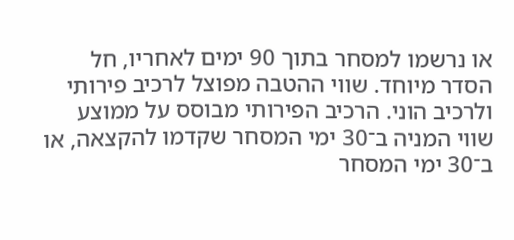או נרשמו למסחר בתוך 90 ימים לאחריו, חל הסדר מיוחד. שווי ההטבה מפוצל לרכיב פירותי ולרכיב הוני. הרכיב הפירותי מבוסס על ממוצע שווי המניה ב־30 ימי המסחר שקדמו להקצאה, או ב־30 ימי המסחר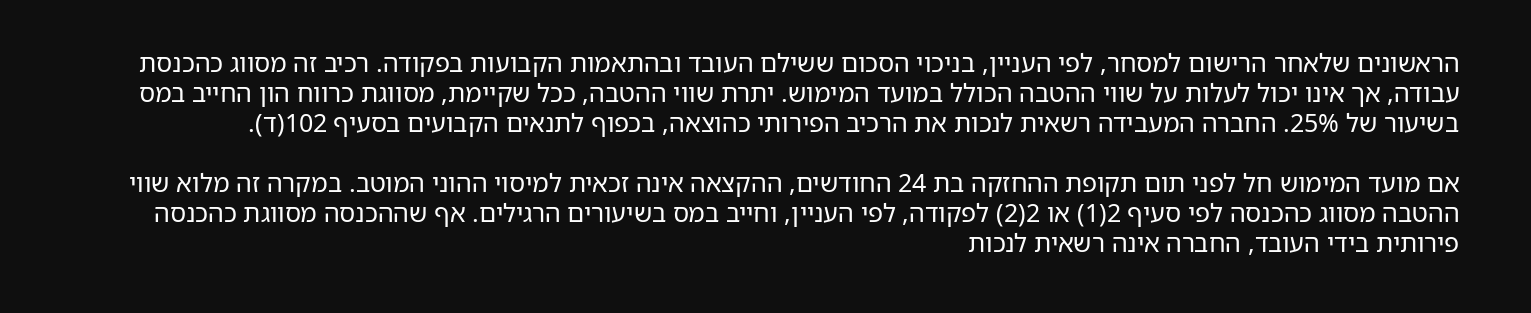הראשונים שלאחר הרישום למסחר, לפי העניין, בניכוי הסכום ששילם העובד ובהתאמות הקבועות בפקודה. רכיב זה מסווג כהכנסת עבודה, אך אינו יכול לעלות על שווי ההטבה הכולל במועד המימוש. יתרת שווי ההטבה, ככל שקיימת, מסווגת כרווח הון החייב במס בשיעור של 25%. החברה המעבידה רשאית לנכות את הרכיב הפירותי כהוצאה, בכפוף לתנאים הקבועים בסעיף 102(ד).

אם מועד המימוש חל לפני תום תקופת ההחזקה בת 24 החודשים, ההקצאה אינה זכאית למיסוי ההוני המוטב. במקרה זה מלוא שווי ההטבה מסווג כהכנסה לפי סעיף 2(1) או 2(2) לפקודה, לפי העניין, וחייב במס בשיעורים הרגילים. אף שההכנסה מסווגת כהכנסה פירותית בידי העובד, החברה אינה רשאית לנכות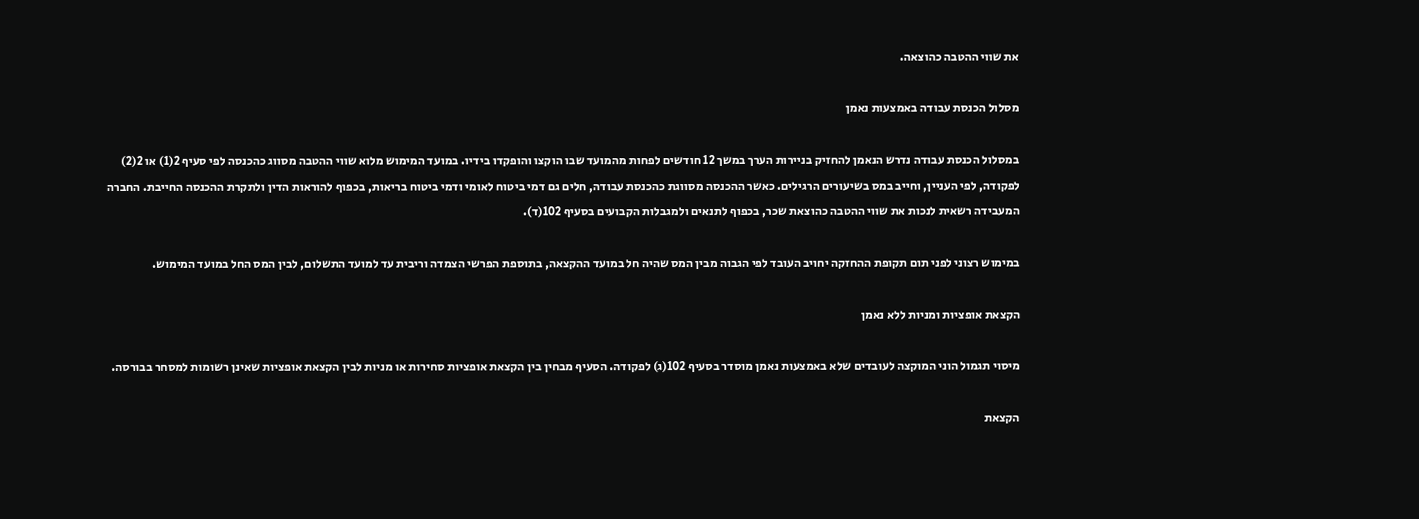את שווי ההטבה כהוצאה.

מסלול הכנסת עבודה באמצעות נאמן

במסלול הכנסת עבודה נדרש הנאמן להחזיק בניירות הערך במשך 12 חודשים לפחות מהמועד שבו הוקצו והופקדו בידיו. במועד המימוש מלוא שווי ההטבה מסווג כהכנסה לפי סעיף 2(1) או 2(2) לפקודה, לפי העניין, וחייב במס בשיעורים הרגילים. כאשר ההכנסה מסווגת כהכנסת עבודה, חלים גם דמי ביטוח לאומי ודמי ביטוח בריאות, בכפוף להוראות הדין ולתקרת ההכנסה החייבת. החברה המעבידה רשאית לנכות את שווי ההטבה כהוצאת שכר, בכפוף לתנאים ולמגבלות הקבועים בסעיף 102(ד).

במימוש רצוני לפני תום תקופת ההחזקה יחויב העובד לפי הגבוה מבין המס שהיה חל במועד ההקצאה, בתוספת הפרשי הצמדה וריבית עד למועד התשלום, לבין המס החל במועד המימוש.

הקצאת אופציות ומניות ללא נאמן

מיסוי תגמול הוני המוקצה לעובדים שלא באמצעות נאמן מוסדר בסעיף 102(ג) לפקודה. הסעיף מבחין בין הקצאת אופציות סחירות או מניות לבין הקצאת אופציות שאינן רשומות למסחר בבורסה.

הקצאת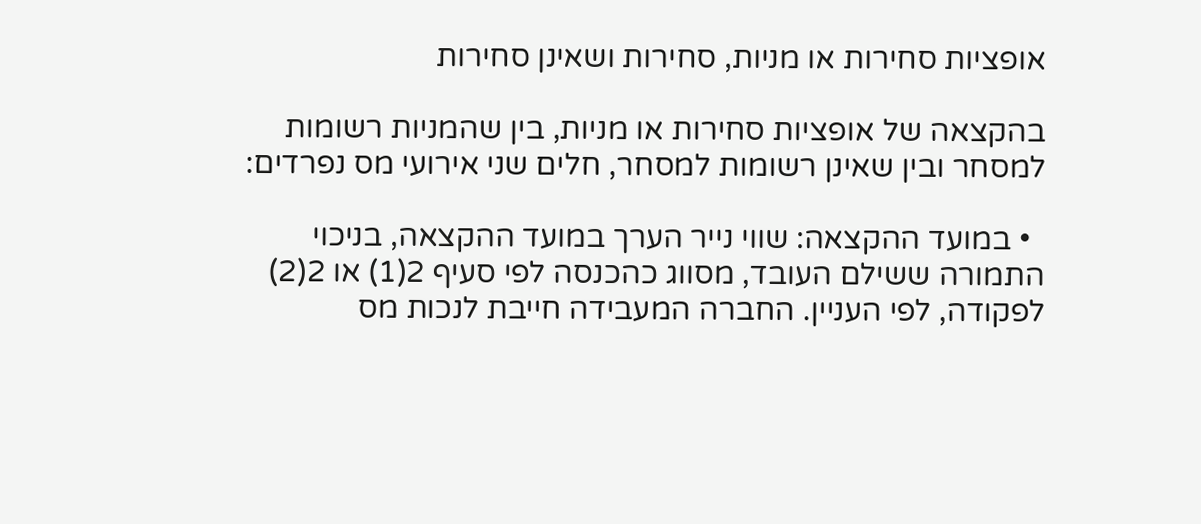אופציות סחירות או מניות, סחירות ושאינן סחירות

בהקצאה של אופציות סחירות או מניות, בין שהמניות רשומות למסחר ובין שאינן רשומות למסחר, חלים שני אירועי מס נפרדים:

  • במועד ההקצאה: שווי נייר הערך במועד ההקצאה, בניכוי התמורה ששילם העובד, מסווג כהכנסה לפי סעיף 2(1) או 2(2) לפקודה, לפי העניין. החברה המעבידה חייבת לנכות מס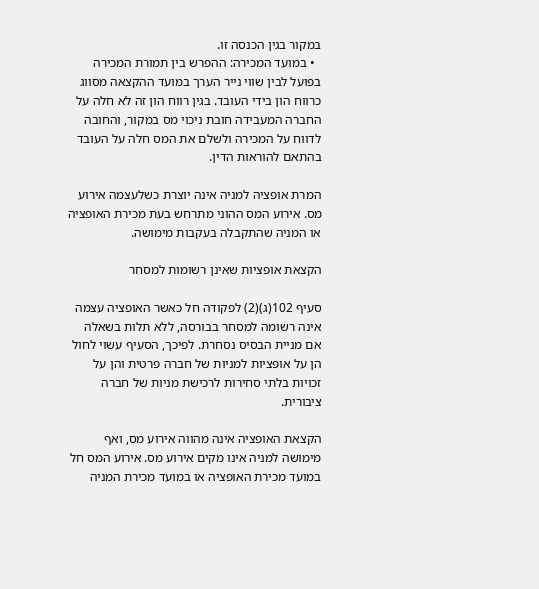במקור בגין הכנסה זו.
  • במועד המכירה: ההפרש בין תמורת המכירה בפועל לבין שווי נייר הערך במועד ההקצאה מסווג כרווח הון בידי העובד. בגין רווח הון זה לא חלה על החברה המעבידה חובת ניכוי מס במקור, והחובה לדווח על המכירה ולשלם את המס חלה על העובד בהתאם להוראות הדין.

המרת אופציה למניה אינה יוצרת כשלעצמה אירוע מס. אירוע המס ההוני מתרחש בעת מכירת האופציה או המניה שהתקבלה בעקבות מימושה.

הקצאת אופציות שאינן רשומות למסחר

סעיף 102(ג)(2) לפקודה חל כאשר האופציה עצמה אינה רשומה למסחר בבורסה, ללא תלות בשאלה אם מניית הבסיס נסחרת. לפיכך, הסעיף עשוי לחול הן על אופציות למניות של חברה פרטית והן על זכויות בלתי סחירות לרכישת מניות של חברה ציבורית.

הקצאת האופציה אינה מהווה אירוע מס, ואף מימושה למניה אינו מקים אירוע מס. אירוע המס חל במועד מכירת האופציה או במועד מכירת המניה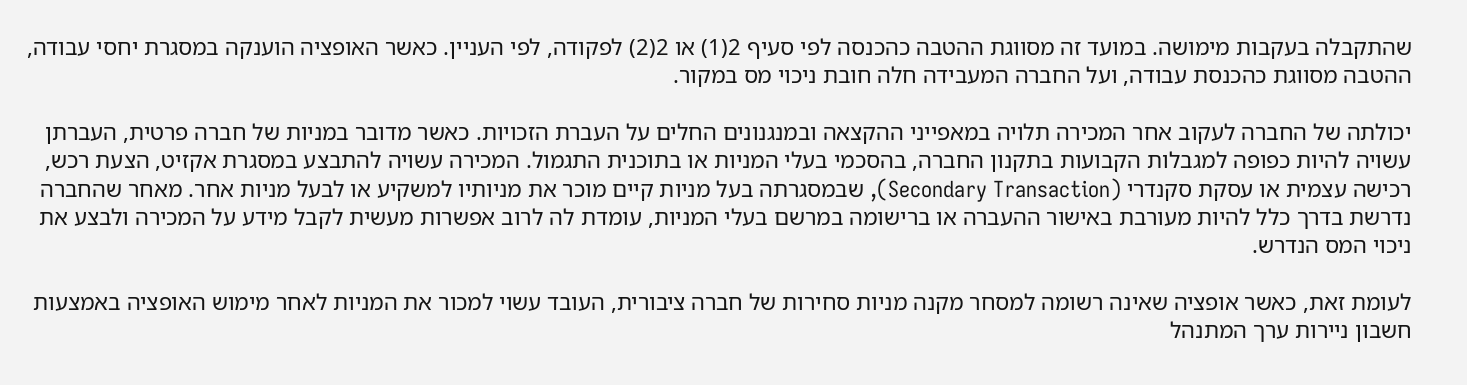שהתקבלה בעקבות מימושה. במועד זה מסווגת ההטבה כהכנסה לפי סעיף 2(1) או 2(2) לפקודה, לפי העניין. כאשר האופציה הוענקה במסגרת יחסי עבודה, ההטבה מסווגת כהכנסת עבודה, ועל החברה המעבידה חלה חובת ניכוי מס במקור.

יכולתה של החברה לעקוב אחר המכירה תלויה במאפייני ההקצאה ובמנגנונים החלים על העברת הזכויות. כאשר מדובר במניות של חברה פרטית, העברתן עשויה להיות כפופה למגבלות הקבועות בתקנון החברה, בהסכמי בעלי המניות או בתוכנית התגמול. המכירה עשויה להתבצע במסגרת אקזיט, הצעת רכש, רכישה עצמית או עסקת סקנדרי (Secondary Transaction), שבמסגרתה בעל מניות קיים מוכר את מניותיו למשקיע או לבעל מניות אחר. מאחר שהחברה נדרשת בדרך כלל להיות מעורבת באישור ההעברה או ברישומה במרשם בעלי המניות, עומדת לה לרוב אפשרות מעשית לקבל מידע על המכירה ולבצע את ניכוי המס הנדרש.

לעומת זאת, כאשר אופציה שאינה רשומה למסחר מקנה מניות סחירות של חברה ציבורית, העובד עשוי למכור את המניות לאחר מימוש האופציה באמצעות חשבון ניירות ערך המתנהל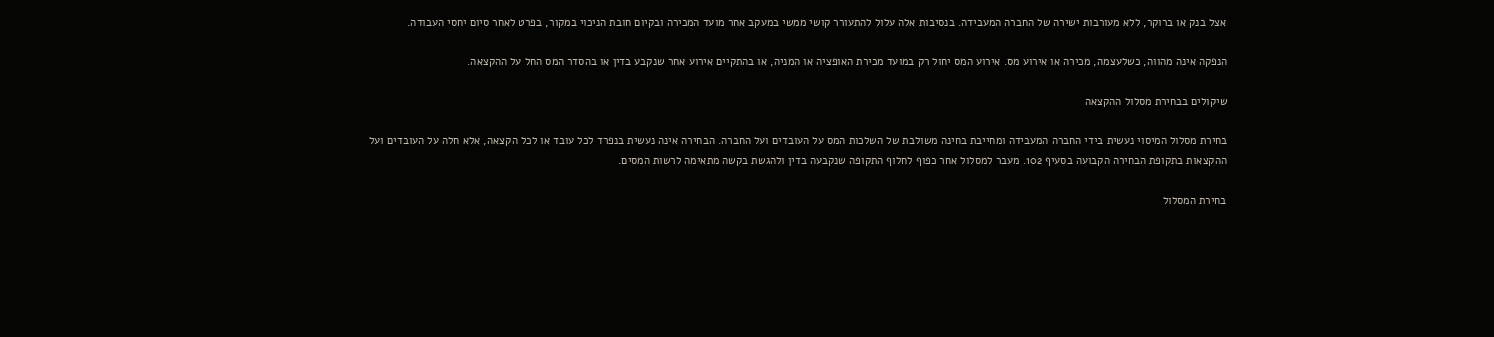אצל בנק או ברוקר, ללא מעורבות ישירה של החברה המעבידה. בנסיבות אלה עלול להתעורר קושי ממשי במעקב אחר מועד המכירה ובקיום חובת הניכוי במקור, בפרט לאחר סיום יחסי העבודה.

הנפקה אינה מהווה, כשלעצמה, מכירה או אירוע מס. אירוע המס יחול רק במועד מכירת האופציה או המניה, או בהתקיים אירוע אחר שנקבע בדין או בהסדר המס החל על ההקצאה.

שיקולים בבחירת מסלול ההקצאה

בחירת מסלול המיסוי נעשית בידי החברה המעבידה ומחייבת בחינה משולבת של השלכות המס על העובדים ועל החברה. הבחירה אינה נעשית בנפרד לכל עובד או לכל הקצאה, אלא חלה על העובדים ועל ההקצאות בתקופת הבחירה הקבועה בסעיף 102. מעבר למסלול אחר כפוף לחלוף התקופה שנקבעה בדין ולהגשת בקשה מתאימה לרשות המסים.

בחירת המסלול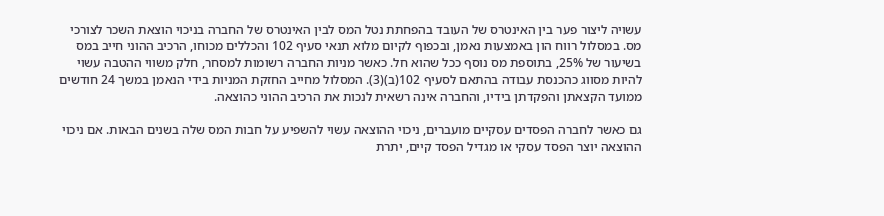עשויה ליצור פער בין האינטרס של העובד בהפחתת נטל המס לבין האינטרס של החברה בניכוי הוצאת השכר לצורכי מס. במסלול רווח הון באמצעות נאמן, ובכפוף לקיום מלוא תנאי סעיף 102 והכללים מכוחו, הרכיב ההוני חייב במס בשיעור של 25%, בתוספת מס נוסף ככל שהוא חל. כאשר מניות החברה רשומות למסחר, חלק משווי ההטבה עשוי להיות מסווג כהכנסת עבודה בהתאם לסעיף 102(ב)(3). המסלול מחייב החזקת המניות בידי הנאמן במשך 24 חודשים ממועד הקצאתן והפקדתן בידיו, והחברה אינה רשאית לנכות את הרכיב ההוני כהוצאה.

גם כאשר לחברה הפסדים עסקיים מועברים, ניכוי ההוצאה עשוי להשפיע על חבות המס שלה בשנים הבאות. אם ניכוי ההוצאה יוצר הפסד עסקי או מגדיל הפסד קיים, יתרת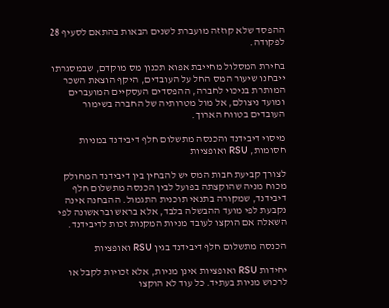ההפסד שלא קוזזה מועברת לשנים הבאות בהתאם לסעיף 28 לפקודה.

בחירת המסלול מחייבת אפוא תכנון מס מוקדם, שבמסגרתו ייבחנו שיעור המס החל על העובדים, היקף הוצאת השכר המותרת בניכוי לחברה, ההפסדים העסקיים המועברים ומועד ניצולם, אל מול מטרותיה של החברה בשימור העובדים בטווח הארוך.

מיסוי דיבידנד והכנסה מתשלום חלף דיבידנד במניות חסומות, RSU ואופציות

לצורך קביעת חבות המס יש להבחין בין דיבידנד המחולק מכוח מניה שהוקצתה בפועל לבין הכנסה מתשלום חלף דיבידנד, שמקורה בתנאי תוכנית התגמול. ההבחנה אינה נקבעת לפי מועד ההבשלה בלבד, אלא בראש ובראשונה לפי השאלה אם הוקצו לעובד מניות המקנות זכות לדיבידנד.

הכנסה מתשלום חלף דיבידנד בגין RSU ואופציות

יחידות RSU ואופציות אינן מניות, אלא זכויות לקבל או לרכוש מניות בעתיד. כל עוד לא הוקצו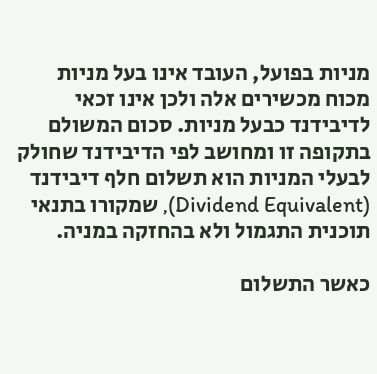מניות בפועל, העובד אינו בעל מניות מכוח מכשירים אלה ולכן אינו זכאי לדיבידנד כבעל מניות. סכום המשולם בתקופה זו ומחושב לפי הדיבידנד שחולק לבעלי המניות הוא תשלום חלף דיבידנד (Dividend Equivalent), שמקורו בתנאי תוכנית התגמול ולא בהחזקה במניה.

כאשר התשלום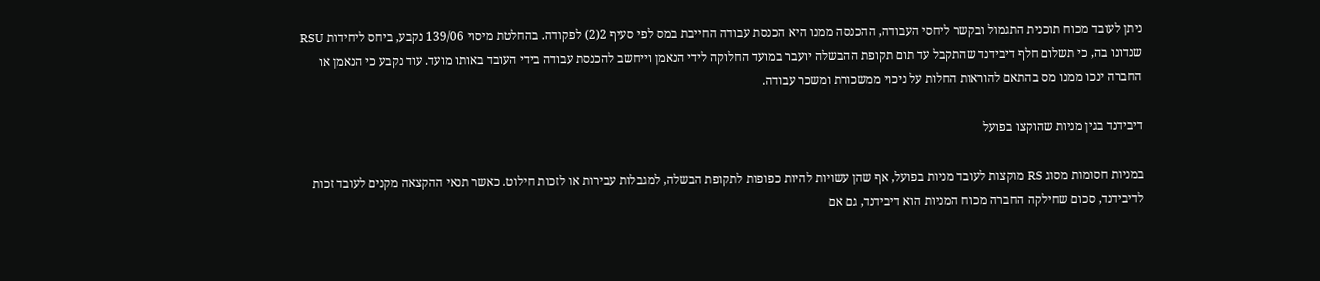ניתן לעובד מכוח תוכנית התגמול ובקשר ליחסי העבודה, ההכנסה ממנו היא הכנסת עבודה החייבת במס לפי סעיף 2(2) לפקודה. בהחלטת מיסוי 139/06 נקבע, ביחס ליחידות RSU שנדונו בה, כי תשלום חלף דיבידנד שהתקבל עד תום תקופת ההבשלה יועבר במועד החלוקה לידי הנאמן וייחשב להכנסת עבודה בידי העובד באותו מועד. עוד נקבע כי הנאמן או החברה ינכו ממנו מס בהתאם להוראות החלות על ניכוי ממשכורת ומשכר עבודה.

דיבידנד בגין מניות שהוקצו בפועל

במניות חסומות מסוג RS מוקצות לעובד מניות בפועל, אף שהן עשויות להיות כפופות לתקופת הבשלה, למגבלות עבירות או לזכות חילוט. כאשר תנאי ההקצאה מקנים לעובד זכות לדיבידנד, סכום שחילקה החברה מכוח המניות הוא דיבידנד, גם אם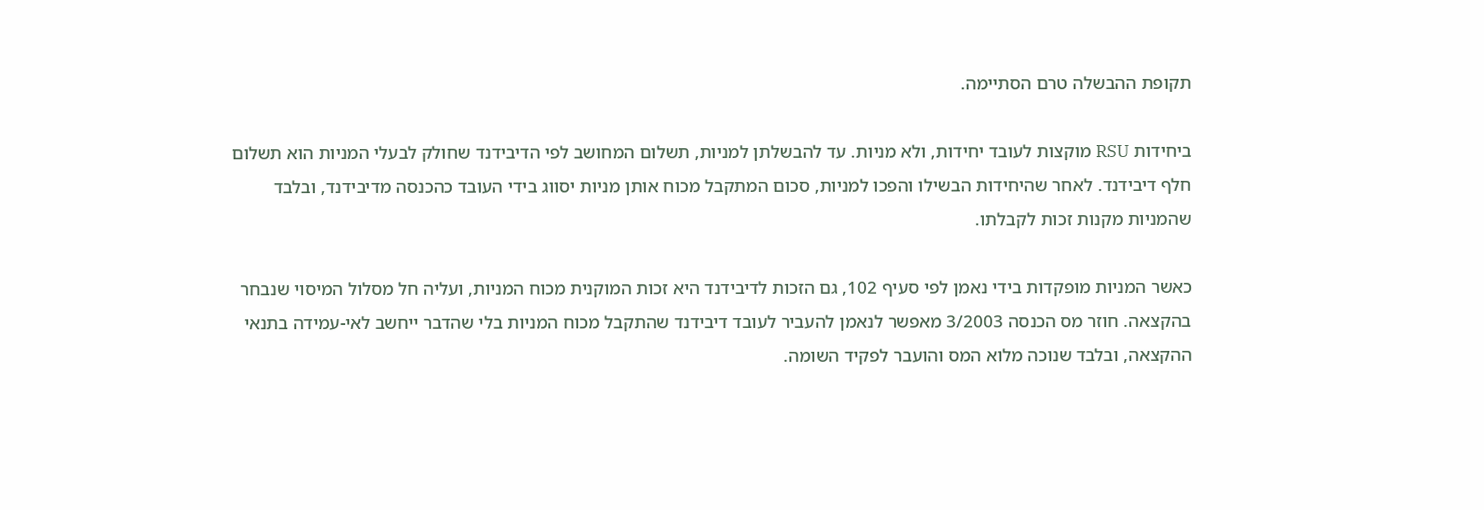תקופת ההבשלה טרם הסתיימה.

ביחידות RSU מוקצות לעובד יחידות, ולא מניות. עד להבשלתן למניות, תשלום המחושב לפי הדיבידנד שחולק לבעלי המניות הוא תשלום חלף דיבידנד. לאחר שהיחידות הבשילו והפכו למניות, סכום המתקבל מכוח אותן מניות יסווג בידי העובד כהכנסה מדיבידנד, ובלבד שהמניות מקנות זכות לקבלתו.

כאשר המניות מופקדות בידי נאמן לפי סעיף 102, גם הזכות לדיבידנד היא זכות המוקנית מכוח המניות, ועליה חל מסלול המיסוי שנבחר בהקצאה. חוזר מס הכנסה 3/2003 מאפשר לנאמן להעביר לעובד דיבידנד שהתקבל מכוח המניות בלי שהדבר ייחשב לאי-עמידה בתנאי ההקצאה, ובלבד שנוכה מלוא המס והועבר לפקיד השומה.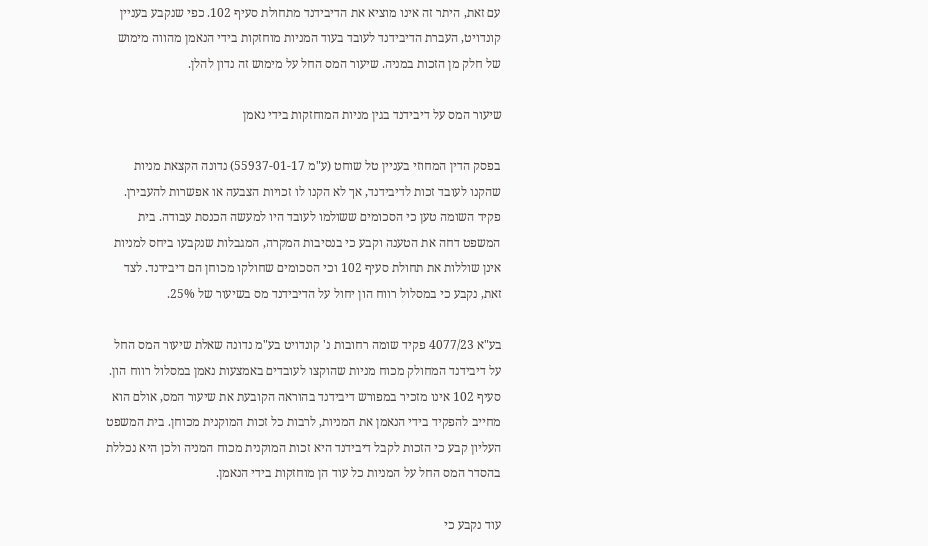עם זאת, היתר זה אינו מוציא את הדיבידנד מתחולת סעיף 102. כפי שנקבע בעניין קונדויט, העברת הדיבידנד לעובד בעוד המניות מוחזקות בידי הנאמן מהווה מימוש של חלק מן הזכות במניה. שיעור המס החל על מימוש זה נדון להלן.

שיעור המס על דיבידנד בגין מניות המוחזקות בידי נאמן

בפסק הדין המחוזי בעניין טל שוחט (ע"מ 55937-01-17) נדונה הקצאת מניות שהקנו לעובד זכות לדיבידנד, אך לא הקנו לו זכויות הצבעה או אפשרות להעבירן. פקיד השומה טען כי הסכומים ששולמו לעובד היו למעשה הכנסת עבודה. בית המשפט דחה את הטענה וקבע כי בנסיבות המקרה, המגבלות שנקבעו ביחס למניות אינן שוללות את תחולת סעיף 102 וכי הסכומים שחולקו מכוחן הם דיבידנד. לצד זאת, נקבע כי במסלול רווח הון יחול על הדיבידנד מס בשיעור של 25%.

בע"א 4077/23 פקיד שומה רחובות נ' קונדויט בע"מ נדונה שאלת שיעור המס החל על דיבידנד המחולק מכוח מניות שהוקצו לעובדים באמצעות נאמן במסלול רווח הון. סעיף 102 אינו מזכיר במפורש דיבידנד בהוראה הקובעת את שיעור המס, אולם הוא מחייב להפקיד בידי הנאמן את המניות, לרבות כל זכות המוקנית מכוחן. בית המשפט העליון קבע כי הזכות לקבל דיבידנד היא זכות המוקנית מכוח המניה ולכן היא נכללת בהסדר המס החל על המניות כל עוד הן מוחזקות בידי הנאמן.

עוד נקבע כי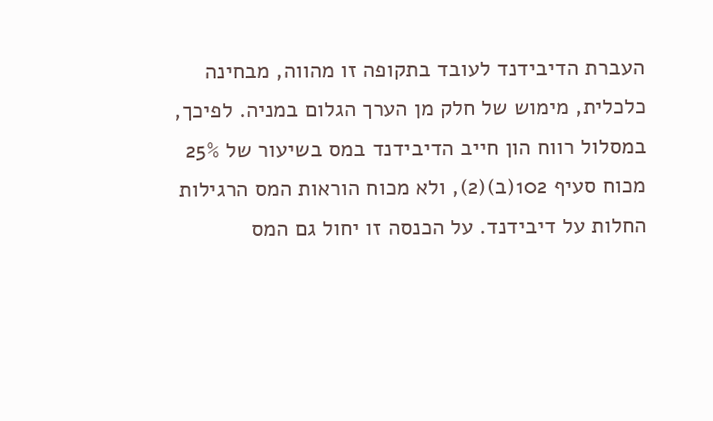העברת הדיבידנד לעובד בתקופה זו מהווה, מבחינה כלכלית, מימוש של חלק מן הערך הגלום במניה. לפיכך, במסלול רווח הון חייב הדיבידנד במס בשיעור של 25% מכוח סעיף 102(ב)(2), ולא מכוח הוראות המס הרגילות החלות על דיבידנד. על הכנסה זו יחול גם המס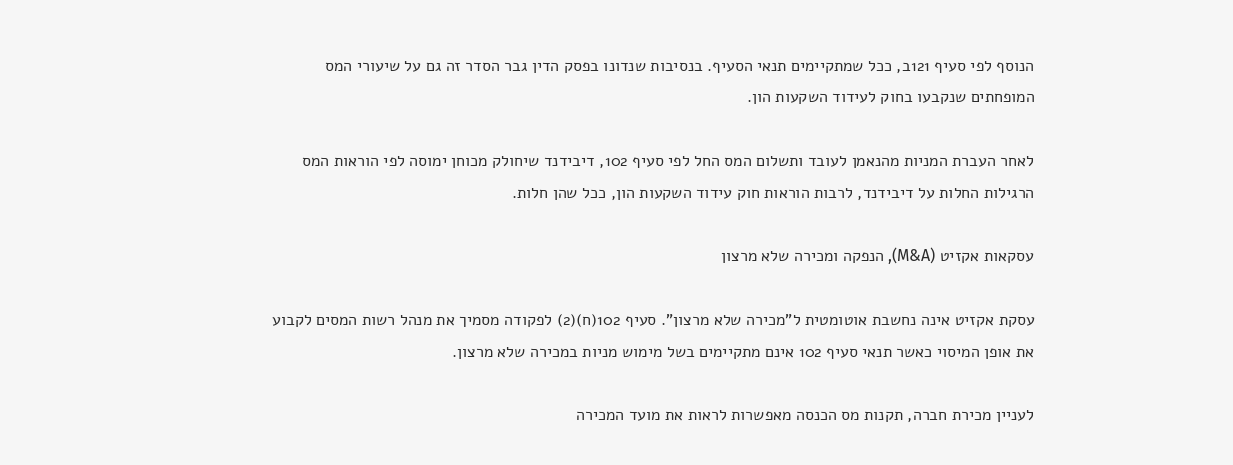הנוסף לפי סעיף 121ב, ככל שמתקיימים תנאי הסעיף. בנסיבות שנדונו בפסק הדין גבר הסדר זה גם על שיעורי המס המופחתים שנקבעו בחוק לעידוד השקעות הון.

לאחר העברת המניות מהנאמן לעובד ותשלום המס החל לפי סעיף 102, דיבידנד שיחולק מכוחן ימוסה לפי הוראות המס הרגילות החלות על דיבידנד, לרבות הוראות חוק עידוד השקעות הון, ככל שהן חלות.

עסקאות אקזיט (M&A), הנפקה ומכירה שלא מרצון

עסקת אקזיט אינה נחשבת אוטומטית ל"מכירה שלא מרצון". סעיף 102(ח)(2) לפקודה מסמיך את מנהל רשות המסים לקבוע את אופן המיסוי כאשר תנאי סעיף 102 אינם מתקיימים בשל מימוש מניות במכירה שלא מרצון.

לעניין מכירת חברה, תקנות מס הכנסה מאפשרות לראות את מועד המכירה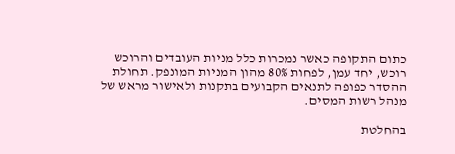כתום התקופה כאשר נמכרות כלל מניות העובדים והרוכש רוכש, יחד עמן, לפחות 80% מהון המניות המונפק. תחולת ההסדר כפופה לתנאים הקבועים בתקנות ולאישור מראש של מנהל רשות המסים.

בהחלטת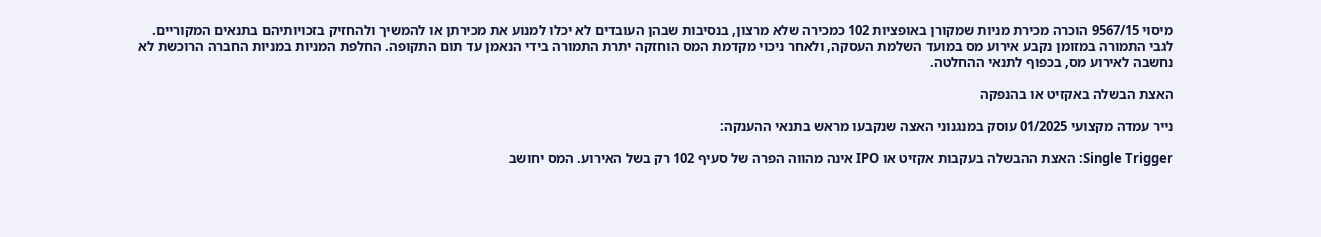מיסוי 9567/15 הוכרה מכירת מניות שמקורן באופציות 102 כמכירה שלא מרצון, בנסיבות שבהן העובדים לא יכלו למנוע את מכירתן או להמשיך ולהחזיק בזכויותיהם בתנאים המקוריים. לגבי התמורה במזומן נקבע אירוע מס במועד השלמת העסקה, ולאחר ניכוי מקדמת המס הוחזקה יתרת התמורה בידי הנאמן עד תום התקופה. החלפת המניות במניות החברה הרוכשת לא נחשבה לאירוע מס, בכפוף לתנאי ההחלטה.

האצת הבשלה באקזיט או בהנפקה

נייר עמדה מקצועי 01/2025 עוסק במנגנוני האצה שנקבעו מראש בתנאי ההענקה:

Single Trigger: האצת ההבשלה בעקבות אקזיט או IPO אינה מהווה הפרה של סעיף 102 רק בשל האירוע. המס יחושב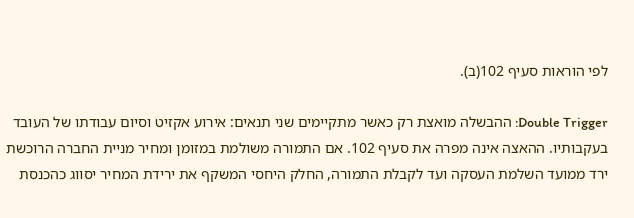לפי הוראות סעיף 102(ב).

Double Trigger: ההבשלה מואצת רק כאשר מתקיימים שני תנאים: אירוע אקזיט וסיום עבודתו של העובד בעקבותיו. ההאצה אינה מפרה את סעיף 102. אם התמורה משולמת במזומן ומחיר מניית החברה הרוכשת ירד ממועד השלמת העסקה ועד לקבלת התמורה, החלק היחסי המשקף את ירידת המחיר יסווג כהכנסת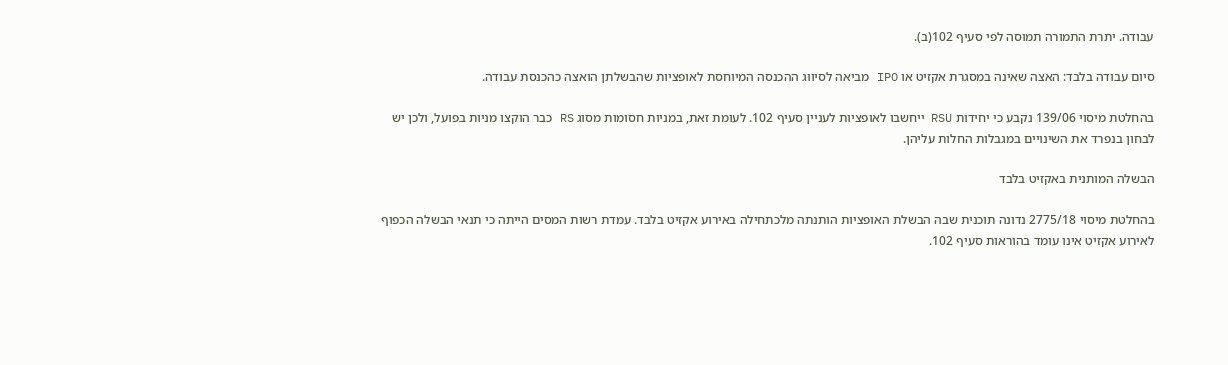עבודה. יתרת התמורה תמוסה לפי סעיף 102(ב).

סיום עבודה בלבד: האצה שאינה במסגרת אקזיט או IPO מביאה לסיווג ההכנסה המיוחסת לאופציות שהבשלתן הואצה כהכנסת עבודה.

בהחלטת מיסוי 139/06 נקבע כי יחידות RSU ייחשבו לאופציות לעניין סעיף 102. לעומת זאת, במניות חסומות מסוג RS כבר הוקצו מניות בפועל, ולכן יש לבחון בנפרד את השינויים במגבלות החלות עליהן.

הבשלה המותנית באקזיט בלבד

בהחלטת מיסוי 2775/18 נדונה תוכנית שבה הבשלת האופציות הותנתה מלכתחילה באירוע אקזיט בלבד. עמדת רשות המסים הייתה כי תנאי הבשלה הכפוף לאירוע אקזיט אינו עומד בהוראות סעיף 102.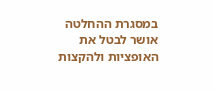במסגרת ההחלטה אושר לבטל את האופציות ולהקצות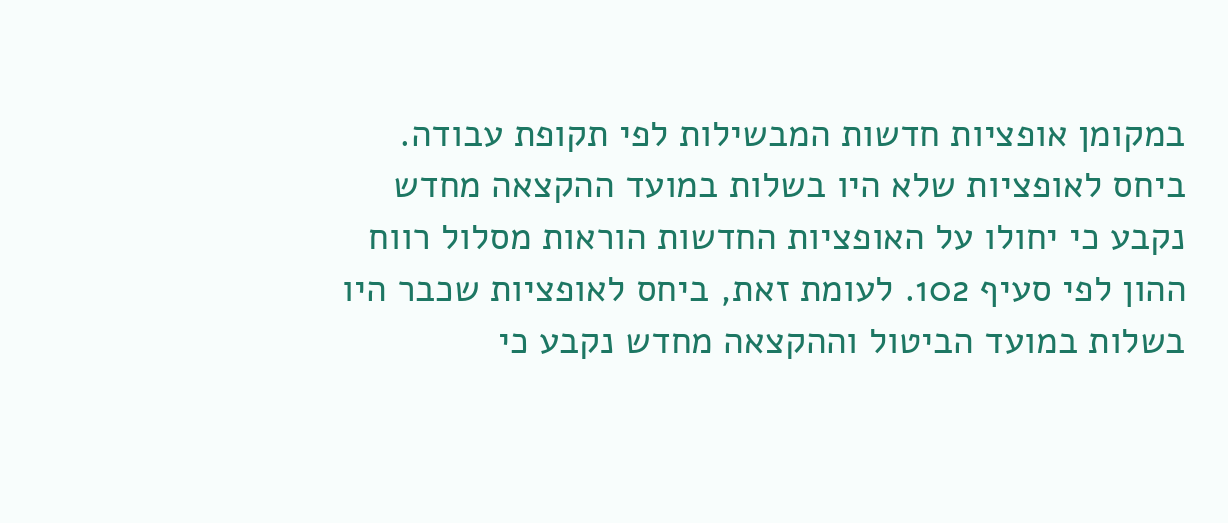במקומן אופציות חדשות המבשילות לפי תקופת עבודה. ביחס לאופציות שלא היו בשלות במועד ההקצאה מחדש נקבע כי יחולו על האופציות החדשות הוראות מסלול רווח ההון לפי סעיף 102. לעומת זאת, ביחס לאופציות שכבר היו בשלות במועד הביטול וההקצאה מחדש נקבע כי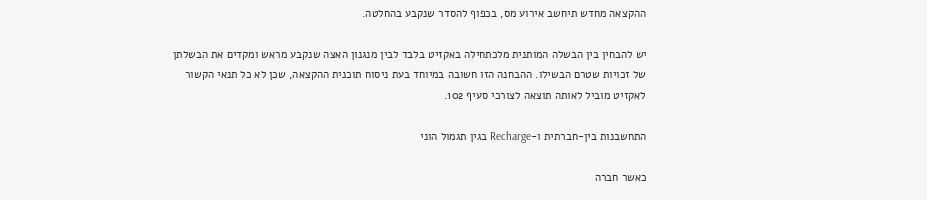ההקצאה מחדש תיחשב אירוע מס, בכפוף להסדר שנקבע בהחלטה.

יש להבחין בין הבשלה המותנית מלכתחילה באקזיט בלבד לבין מנגנון האצה שנקבע מראש ומקדים את הבשלתן של זכויות שטרם הבשילו. ההבחנה הזו חשובה במיוחד בעת ניסוח תוכנית ההקצאה, שכן לא כל תנאי הקשור לאקזיט מוביל לאותה תוצאה לצורכי סעיף 102.

התחשבנות בין-חברתית ו-Recharge בגין תגמול הוני

כאשר חברה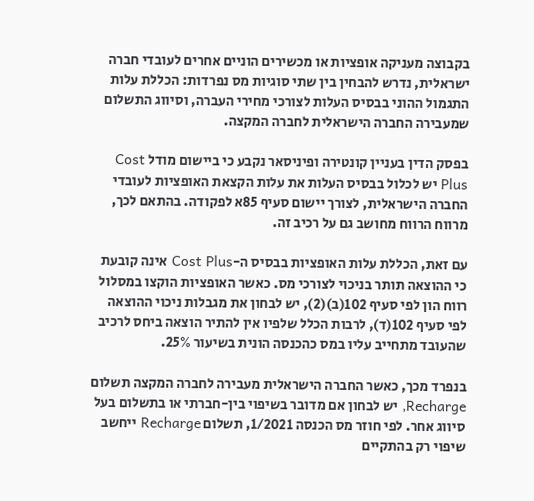בקבוצה מעניקה אופציות או מכשירים הוניים אחרים לעובדי חברה ישראלית, נדרש להבחין בין שתי סוגיות מס נפרדות: הכללת עלות התגמול ההוני בבסיס העלות לצורכי מחירי העברה, וסיווג התשלום שמעבירה החברה הישראלית לחברה המקצה.

בפסק הדין בעניין קונטירה ופיניסאר נקבע כי ביישום מודל Cost Plus יש לכלול בבסיס העלות את עלות הקצאת האופציות לעובדי החברה הישראלית, לצורך יישום סעיף 85א לפקודה. בהתאם לכך, מרווח הרווח מחושב גם על רכיב זה.

עם זאת, הכללת עלות האופציות בבסיס ה-Cost Plus אינה קובעת כי ההוצאה תותר בניכוי לצורכי מס. כאשר האופציות הוקצו במסלול רווח הון לפי סעיף 102(ב)(2), יש לבחון את מגבלות ניכוי ההוצאה לפי סעיף 102(ד), לרבות הכלל שלפיו אין להתיר הוצאה ביחס לרכיב שהעובד מתחייב עליו במס כהכנסה הונית בשיעור 25%.

בנפרד מכך, כאשר החברה הישראלית מעבירה לחברה המקצה תשלום Recharge, יש לבחון אם מדובר בשיפוי בין-חברתי או בתשלום בעל סיווג אחר. לפי חוזר מס הכנסה 1/2021, תשלום Recharge ייחשב שיפוי רק בהתקיים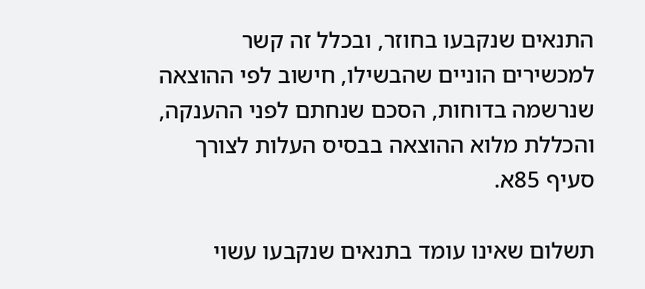התנאים שנקבעו בחוזר, ובכלל זה קשר למכשירים הוניים שהבשילו, חישוב לפי ההוצאה שנרשמה בדוחות, הסכם שנחתם לפני ההענקה, והכללת מלוא ההוצאה בבסיס העלות לצורך סעיף 85א.

תשלום שאינו עומד בתנאים שנקבעו עשוי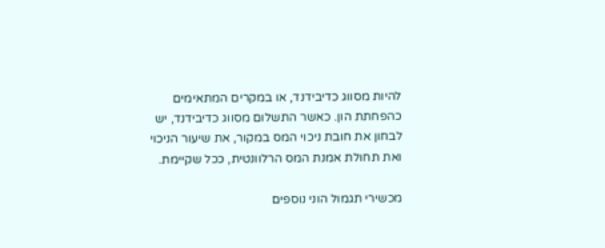להיות מסווג כדיבידנד, או במקרים המתאימים כהפחתת הון. כאשר התשלום מסווג כדיבידנד, יש לבחון את חובת ניכוי המס במקור, את שיעור הניכוי ואת תחולת אמנת המס הרלוונטית, ככל שקיימת.

מכשירי תגמול הוני נוספים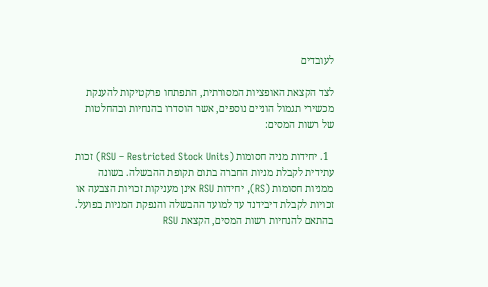לעובדים

לצד הקצאת האופציות המסורתית, התפתחו פרקטיקות להענקת מכשירי תגמול הוניים נוספים, אשר הוסדרו בהנחיות ובהחלטות של רשות המסים:

  1. יחידות מניה חסומות (RSU – Restricted Stock Units) זכות עתידית לקבלת מניות החברה בתום תקופת ההבשלה. בשונה ממניות חסומות (RS), יחידות RSU אינן מעניקות זכויות הצבעה או זכויות לקבלת דיבידנד עד למועד ההבשלה והנפקת המניות בפועל. בהתאם להנחיות רשות המסים, הקצאת RSU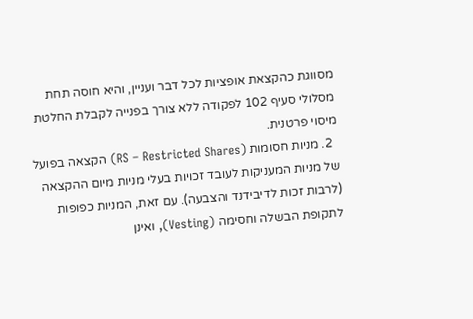מסווגת כהקצאת אופציות לכל דבר ועניין, והיא חוסה תחת מסלולי סעיף 102 לפקודה ללא צורך בפנייה לקבלת החלטת מיסוי פרטנית.
  2. מניות חסומות (RS – Restricted Shares) הקצאה בפועל של מניות המעניקות לעובד זכויות בעלי מניות מיום ההקצאה (לרבות זכות לדיבידנד והצבעה). עם זאת, המניות כפופות לתקופת הבשלה וחסימה (Vesting), ואינן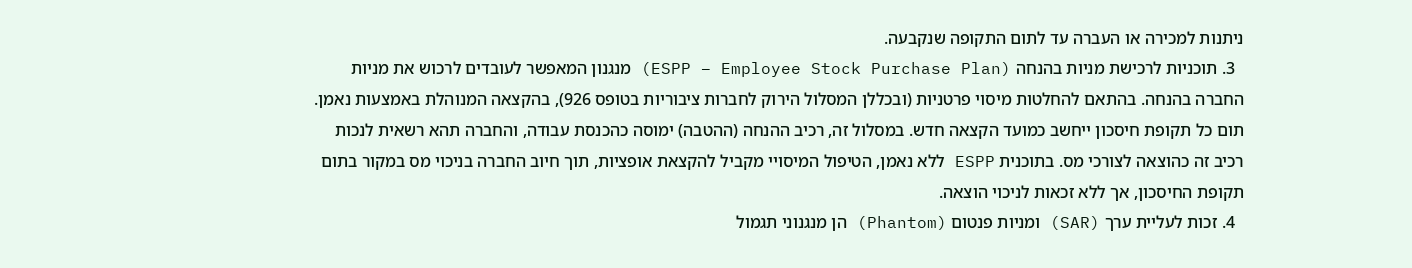ניתנות למכירה או העברה עד לתום התקופה שנקבעה.
  3. תוכניות לרכישת מניות בהנחה (ESPP – Employee Stock Purchase Plan) מנגנון המאפשר לעובדים לרכוש את מניות החברה בהנחה. בהתאם להחלטות מיסוי פרטניות (ובכללן המסלול הירוק לחברות ציבוריות בטופס 926), בהקצאה המנוהלת באמצעות נאמן. תום כל תקופת חיסכון ייחשב כמועד הקצאה חדש. במסלול זה, רכיב ההנחה (ההטבה) ימוסה כהכנסת עבודה, והחברה תהא רשאית לנכות רכיב זה כהוצאה לצורכי מס. בתוכנית ESPP ללא נאמן, הטיפול המיסויי מקביל להקצאת אופציות, תוך חיוב החברה בניכוי מס במקור בתום תקופת החיסכון, אך ללא זכאות לניכוי הוצאה.
  4. זכות לעליית ערך (SAR) ומניות פנטום (Phantom) הן מנגנוני תגמול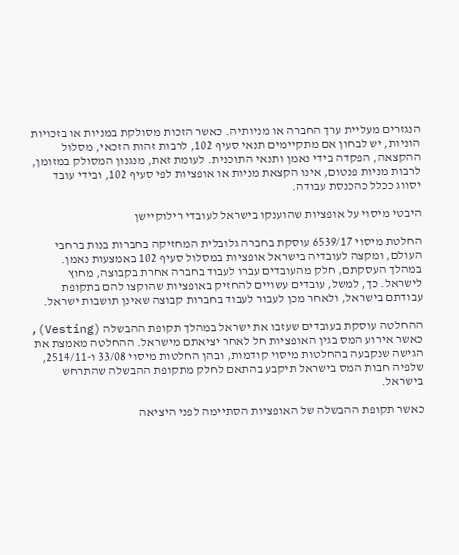הנגזרים מעליית ערך החברה או מניותיה. כאשר הזכות מסולקת במניות או בזכויות הוניות, יש לבחון אם מתקיימים תנאי סעיף 102, לרבות זהות הזכאי, מסלול ההקצאה, הפקדה בידי נאמן ותנאי התוכנית. לעומת זאת, מנגנון המסולק במזומן, לרבות מניות פנטום, אינו הקצאת מניות או אופציות לפי סעיף 102, ובידי עובד יסווג ככלל כהכנסת עבודה.

היבטי מיסוי על אופציות שהוענקו בישראל לעובדי רילוקיישן

החלטת מיסוי 6539/17 עוסקת בחברה גלובלית המחזיקה בחברות בנות ברחבי העולם, ומקצה לעובדיה בישראל אופציות במסלול סעיף 102 באמצעות נאמן. במהלך העסקתם, חלק מהעובדים עברו לעבוד בחברה אחרת בקבוצה, מחוץ לישראל. כך, למשל, עובדים עשויים להחזיק באופציות שהוקצו להם בתקופת עבודתם בישראל, ולאחר מכן לעבור לעבוד בחברות קבוצה שאינן תושבות ישראל.

ההחלטה עוסקת בעובדים שעזבו את ישראל במהלך תקופת ההבשלה (Vesting), כאשר אירוע המס בגין האופציות חל לאחר יציאתם מישראל. ההחלטה מאמצת את הגישה שנקבעה בהחלטות מיסוי קודמות, ובהן החלטות מיסוי 33/08 ו-2514/11, שלפיה חבות המס בישראל תיקבע בהתאם לחלק מתקופת ההבשלה שהתרחש בישראל.

כאשר תקופת ההבשלה של האופציות הסתיימה לפני היציאה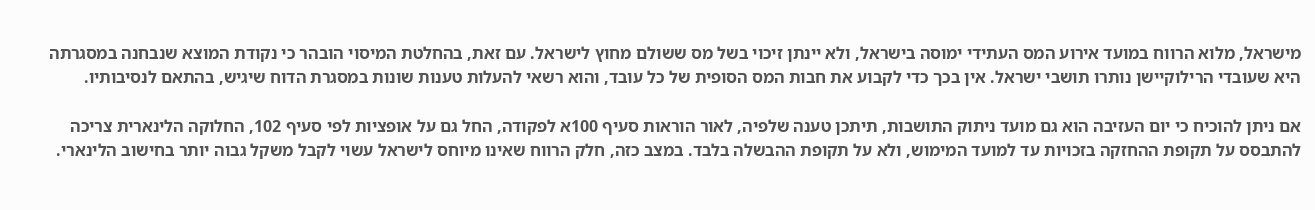מישראל, מלוא הרווח במועד אירוע המס העתידי ימוסה בישראל, ולא יינתן זיכוי בשל מס ששולם מחוץ לישראל. עם זאת, בהחלטת המיסוי הובהר כי נקודת המוצא שנבחנה במסגרתה היא שעובדי הרילוקיישן נותרו תושבי ישראל. אין בכך כדי לקבוע את חבות המס הסופית של כל עובד, והוא רשאי להעלות טענות שונות במסגרת הדוח שיגיש, בהתאם לנסיבותיו.

אם ניתן להוכיח כי יום העזיבה הוא גם מועד ניתוק התושבות, תיתכן טענה שלפיה, לאור הוראות סעיף 100א לפקודה, החל גם על אופציות לפי סעיף 102, החלוקה הלינארית צריכה להתבסס על תקופת ההחזקה בזכויות עד למועד המימוש, ולא על תקופת ההבשלה בלבד. במצב כזה, חלק הרווח שאינו מיוחס לישראל עשוי לקבל משקל גבוה יותר בחישוב הלינארי.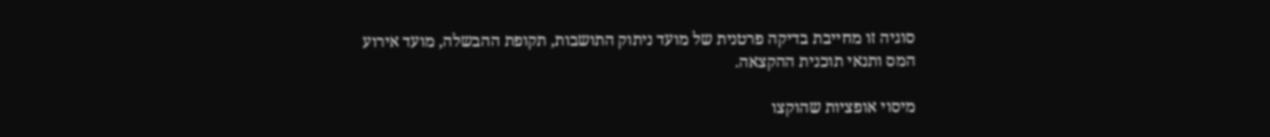סוגיה זו מחייבת בדיקה פרטנית של מועד ניתוק התושבות, תקופת ההבשלה, מועד אירוע המס ותנאי תוכנית ההקצאה.

מיסוי אופציות שהוקצו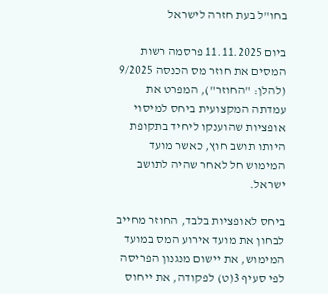בחו"ל בעת חזרה לישראל

ביום 11.11.2025 פרסמה רשות המסים את חוזר מס הכנסה 9/2025 (להלן: "החוזר"), המפרט את עמדתה המקצועית ביחס למיסוי אופציות שהוענקו ליחיד בתקופת היותו תושב חוץ, כאשר מועד המימוש חל לאחר שהיה לתושב ישראל.

ביחס לאופציות בלבד, החוזר מחייב לבחון את מועד אירוע המס במועד המימוש, את יישום מנגנון הפריסה לפי סעיף 3(ט) לפקודה, את ייחוס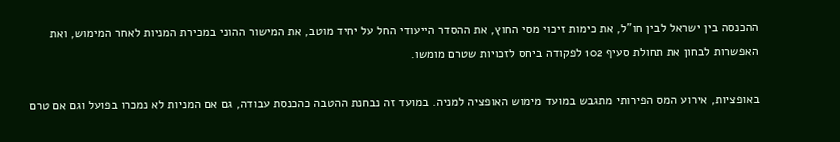ההכנסה בין ישראל לבין חו"ל, את כימות זיכוי מסי החוץ, את ההסדר הייעודי החל על יחיד מוטב, את המישור ההוני במכירת המניות לאחר המימוש, ואת האפשרות לבחון את תחולת סעיף 102 לפקודה ביחס לזכויות שטרם מומשו.

באופציות, אירוע המס הפירותי מתגבש במועד מימוש האופציה למניה. במועד זה נבחנת ההטבה כהכנסת עבודה, גם אם המניות לא נמכרו בפועל וגם אם טרם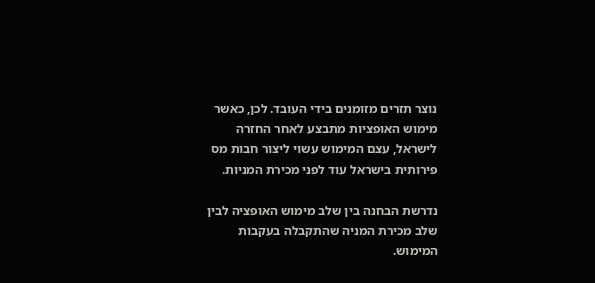נוצר תזרים מזומנים בידי העובד. לכן, כאשר מימוש האופציות מתבצע לאחר החזרה לישראל, עצם המימוש עשוי ליצור חבות מס פירותית בישראל עוד לפני מכירת המניות.

נדרשת הבחנה בין שלב מימוש האופציה לבין שלב מכירת המניה שהתקבלה בעקבות המימוש.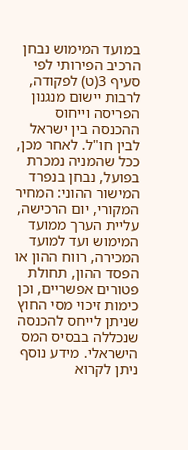במועד המימוש נבחן הרכיב הפירותי לפי סעיף 3(ט) לפקודה, לרבות יישום מנגנון הפריסה וייחוס ההכנסה בין ישראל לבין חו"ל. לאחר מכן, ככל שהמניה נמכרת בפועל, נבחן בנפרד המישור ההוני: המחיר המקורי, יום הרכישה, עליית הערך ממועד המימוש ועד למועד המכירה, רווח ההון או הפסד ההון, תחולת פטורים אפשריים, וכן כימות זיכוי מסי החוץ שניתן לייחס להכנסה שנכללה בבסיס המס הישראלי. מידע נוסף ניתן לקרוא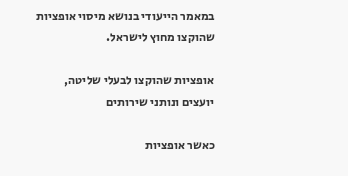במאמר הייעודי בנושא מיסוי אופציות שהוקצו מחוץ לישראל.

אופציות שהוקצו לבעלי שליטה, יועצים ונותני שירותים

כאשר אופציות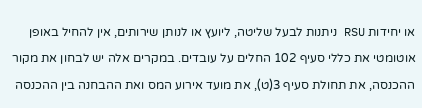או יחידות RSU ניתנות לבעל שליטה, ליועץ או לנותן שירותים, אין להחיל באופן אוטומטי את כללי סעיף 102 החלים על עובדים. במקרים אלה יש לבחון את מקור ההכנסה, את תחולת סעיף 3(ט), את מועד אירוע המס ואת ההבחנה בין ההכנסה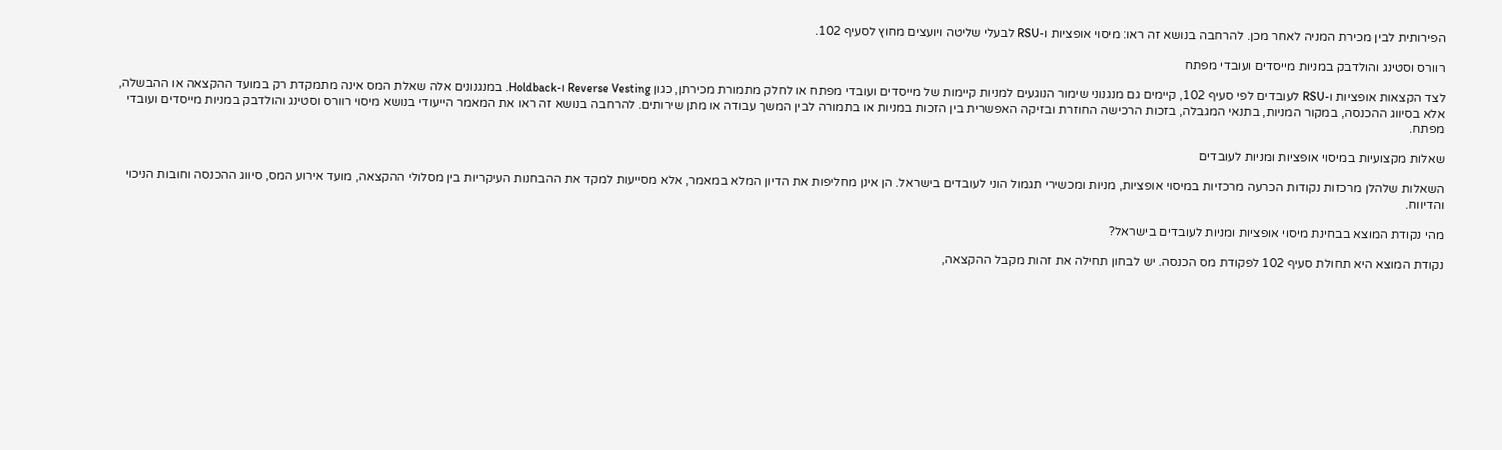הפירותית לבין מכירת המניה לאחר מכן. להרחבה בנושא זה ראו: מיסוי אופציות ו-RSU לבעלי שליטה ויועצים מחוץ לסעיף 102.

רוורס וסטינג והולדבק במניות מייסדים ועובדי מפתח

לצד הקצאות אופציות ו-RSU לעובדים לפי סעיף 102, קיימים גם מנגנוני שימור הנוגעים למניות קיימות של מייסדים ועובדי מפתח או לחלק מתמורת מכירתן, כגון Reverse Vesting ו-Holdback. במנגנונים אלה שאלת המס אינה מתמקדת רק במועד ההקצאה או ההבשלה, אלא בסיווג ההכנסה, במקור המניות, בתנאי המגבלה, בזכות הרכישה החוזרת ובזיקה האפשרית בין הזכות במניות או בתמורה לבין המשך עבודה או מתן שירותים. להרחבה בנושא זה ראו את המאמר הייעודי בנושא מיסוי רוורס וסטינג והולדבק במניות מייסדים ועובדי מפתח.

שאלות מקצועיות במיסוי אופציות ומניות לעובדים

השאלות שלהלן מרכזות נקודות הכרעה מרכזיות במיסוי אופציות, מניות ומכשירי תגמול הוני לעובדים בישראל. הן אינן מחליפות את הדיון המלא במאמר, אלא מסייעות למקד את ההבחנות העיקריות בין מסלולי ההקצאה, מועד אירוע המס, סיווג ההכנסה וחובות הניכוי והדיווח.

מהי נקודת המוצא בבחינת מיסוי אופציות ומניות לעובדים בישראל?

נקודת המוצא היא תחולת סעיף 102 לפקודת מס הכנסה. יש לבחון תחילה את זהות מקבל ההקצאה,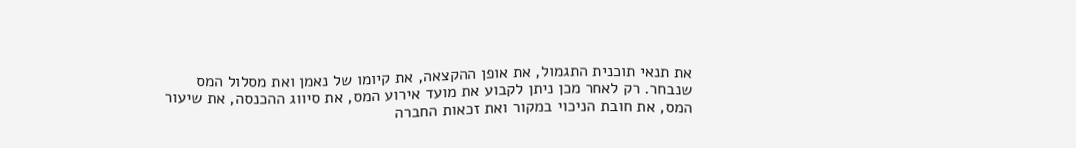את תנאי תוכנית התגמול, את אופן ההקצאה, את קיומו של נאמן ואת מסלול המס שנבחר. רק לאחר מכן ניתן לקבוע את מועד אירוע המס, את סיווג ההכנסה, את שיעור המס, את חובת הניכוי במקור ואת זכאות החברה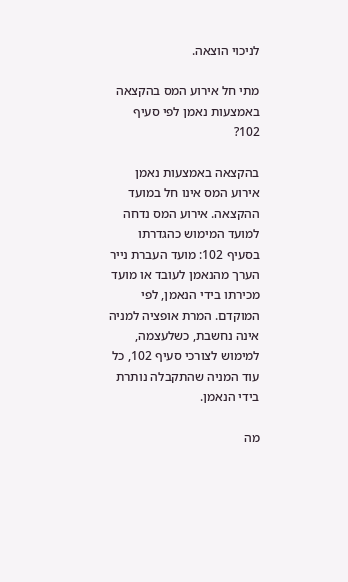לניכוי הוצאה.

מתי חל אירוע המס בהקצאה באמצעות נאמן לפי סעיף 102?

בהקצאה באמצעות נאמן אירוע המס אינו חל במועד ההקצאה. אירוע המס נדחה למועד המימוש כהגדרתו בסעיף 102: מועד העברת נייר הערך מהנאמן לעובד או מועד מכירתו בידי הנאמן, לפי המוקדם. המרת אופציה למניה אינה נחשבת, כשלעצמה, למימוש לצורכי סעיף 102, כל עוד המניה שהתקבלה נותרת בידי הנאמן.

מה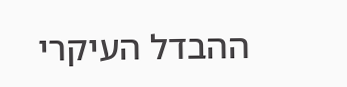ההבדל העיקרי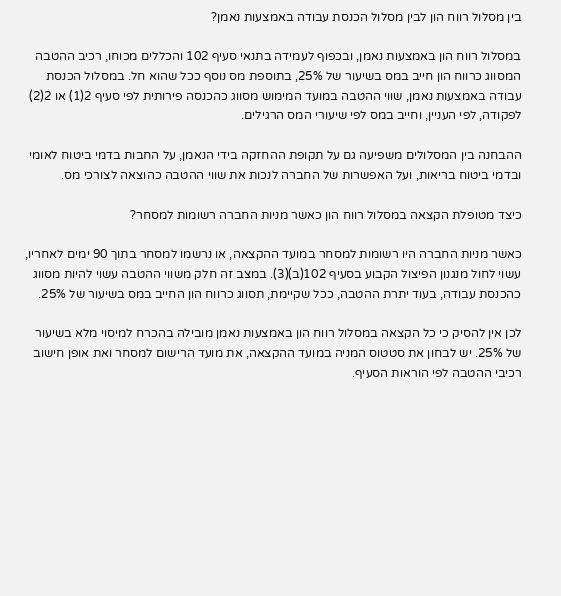בין מסלול רווח הון לבין מסלול הכנסת עבודה באמצעות נאמן?

במסלול רווח הון באמצעות נאמן, ובכפוף לעמידה בתנאי סעיף 102 והכללים מכוחו, רכיב ההטבה המסווג כרווח הון חייב במס בשיעור של 25%, בתוספת מס נוסף ככל שהוא חל. במסלול הכנסת עבודה באמצעות נאמן, שווי ההטבה במועד המימוש מסווג כהכנסה פירותית לפי סעיף 2(1) או 2(2) לפקודה, לפי העניין, וחייב במס לפי שיעורי המס הרגילים.

ההבחנה בין המסלולים משפיעה גם על תקופת ההחזקה בידי הנאמן, על החבות בדמי ביטוח לאומי ובדמי ביטוח בריאות, ועל האפשרות של החברה לנכות את שווי ההטבה כהוצאה לצורכי מס.

כיצד מטופלת הקצאה במסלול רווח הון כאשר מניות החברה רשומות למסחר?

כאשר מניות החברה היו רשומות למסחר במועד ההקצאה, או נרשמו למסחר בתוך 90 ימים לאחריו, עשוי לחול מנגנון הפיצול הקבוע בסעיף 102(ב)(3). במצב זה חלק משווי ההטבה עשוי להיות מסווג כהכנסת עבודה, בעוד יתרת ההטבה, ככל שקיימת, תסווג כרווח הון החייב במס בשיעור של 25%.

לכן אין להסיק כי כל הקצאה במסלול רווח הון באמצעות נאמן מובילה בהכרח למיסוי מלא בשיעור של 25%. יש לבחון את סטטוס המניה במועד ההקצאה, את מועד הרישום למסחר ואת אופן חישוב רכיבי ההטבה לפי הוראות הסעיף.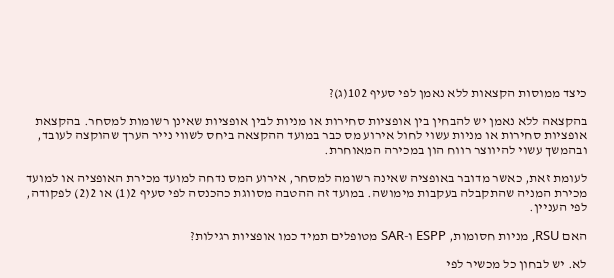כיצד ממוסות הקצאות ללא נאמן לפי סעיף 102(ג)?

בהקצאה ללא נאמן יש להבחין בין אופציות סחירות או מניות לבין אופציות שאינן רשומות למסחר. בהקצאת אופציות סחירות או מניות עשוי לחול אירוע מס כבר במועד ההקצאה ביחס לשווי נייר הערך שהוקצה לעובד, ובהמשך עשוי להיווצר רווח הון במכירה המאוחרת.

לעומת זאת, כאשר מדובר באופציה שאינה רשומה למסחר, אירוע המס נדחה למועד מכירת האופציה או למועד מכירת המניה שהתקבלה בעקבות מימושה. במועד זה ההטבה מסווגת כהכנסה לפי סעיף 2(1) או 2(2) לפקודה, לפי העניין.

האם RSU, מניות חסומות, ESPP ו-SAR מטופלים תמיד כמו אופציות רגילות?

לא. יש לבחון כל מכשיר לפי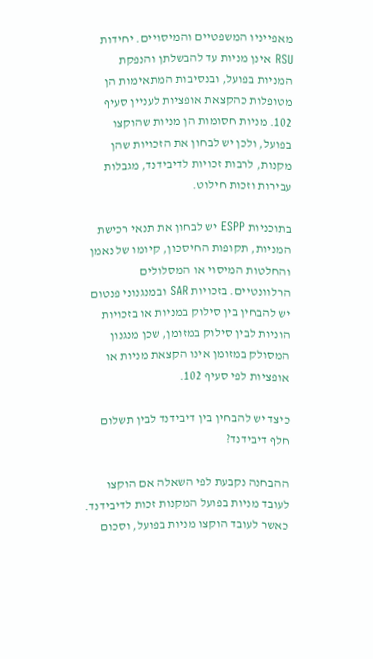מאפייניו המשפטיים והמיסויים. יחידות RSU אינן מניות עד להבשלתן והנפקת המניות בפועל, ובנסיבות המתאימות הן מטופלות כהקצאת אופציות לעניין סעיף 102. מניות חסומות הן מניות שהוקצו בפועל, ולכן יש לבחון את הזכויות שהן מקנות, לרבות זכויות לדיבידנד, מגבלות עבירות וזכות חילוט.

בתוכניות ESPP יש לבחון את תנאי רכישת המניות, תקופות החיסכון, קיומו של נאמן והחלטות המיסוי או המסלולים הרלוונטיים. בזכויות SAR ובמנגנוני פנטום יש להבחין בין סילוק במניות או בזכויות הוניות לבין סילוק במזומן, שכן מנגנון המסולק במזומן אינו הקצאת מניות או אופציות לפי סעיף 102.

כיצד יש להבחין בין דיבידנד לבין תשלום חלף דיבידנד?

ההבחנה נקבעת לפי השאלה אם הוקצו לעובד מניות בפועל המקנות זכות לדיבידנד. כאשר לעובד הוקצו מניות בפועל, וסכום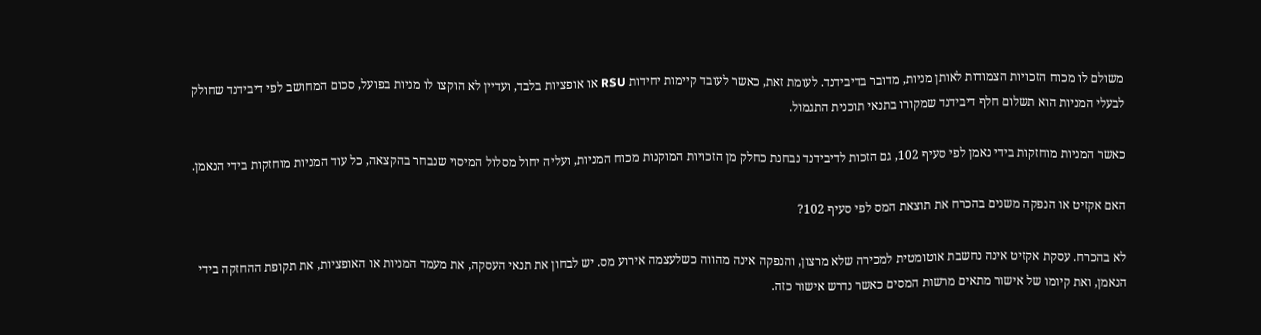משולם לו מכוח הזכויות הצמודות לאותן מניות, מדובר בדיבידנד. לעומת זאת, כאשר לעובד קיימות יחידות RSU או אופציות בלבד, ועדיין לא הוקצו לו מניות בפועל, סכום המחושב לפי דיבידנד שחולק לבעלי המניות הוא תשלום חלף דיבידנד שמקורו בתנאי תוכנית התגמול.

כאשר המניות מוחזקות בידי נאמן לפי סעיף 102, גם הזכות לדיבידנד נבחנת כחלק מן הזכויות המוקנות מכוח המניות, ועליה יחול מסלול המיסוי שנבחר בהקצאה, כל עוד המניות מוחזקות בידי הנאמן.

האם אקזיט או הנפקה משנים בהכרח את תוצאת המס לפי סעיף 102?

לא בהכרח. עסקת אקזיט אינה נחשבת אוטומטית למכירה שלא מרצון, והנפקה אינה מהווה כשלעצמה אירוע מס. יש לבחון את תנאי העסקה, את מעמד המניות או האופציות, את תקופת ההחזקה בידי הנאמן, ואת קיומו של אישור מתאים מרשות המסים כאשר נדרש אישור כזה.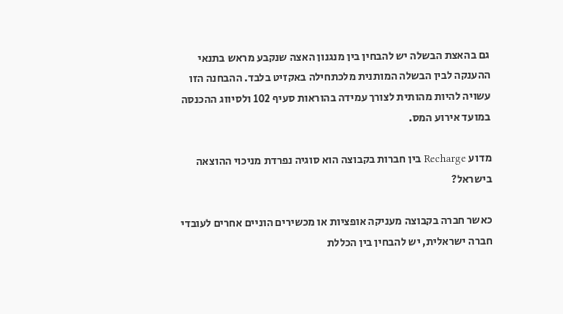גם בהאצת הבשלה יש להבחין בין מנגנון האצה שנקבע מראש בתנאי ההענקה לבין הבשלה המותנית מלכתחילה באקזיט בלבד. ההבחנה הזו עשויה להיות מהותית לצורך עמידה בהוראות סעיף 102 ולסיווג ההכנסה במועד אירוע המס.

מדוע Recharge בין חברות בקבוצה הוא סוגיה נפרדת מניכוי ההוצאה בישראל?

כאשר חברה בקבוצה מעניקה אופציות או מכשירים הוניים אחרים לעובדי חברה ישראלית, יש להבחין בין הכללת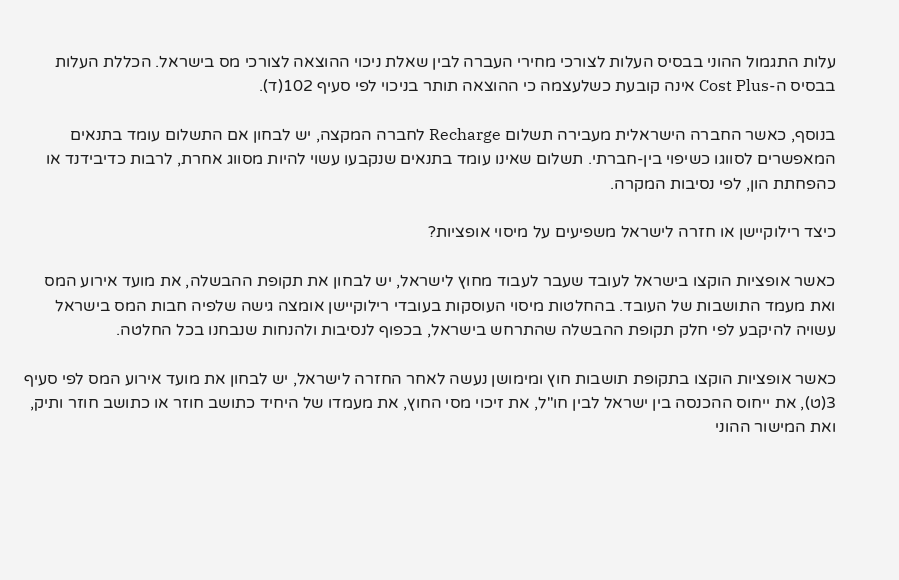עלות התגמול ההוני בבסיס העלות לצורכי מחירי העברה לבין שאלת ניכוי ההוצאה לצורכי מס בישראל. הכללת העלות בבסיס ה-Cost Plus אינה קובעת כשלעצמה כי ההוצאה תותר בניכוי לפי סעיף 102(ד).

בנוסף, כאשר החברה הישראלית מעבירה תשלום Recharge לחברה המקצה, יש לבחון אם התשלום עומד בתנאים המאפשרים לסווגו כשיפוי בין-חברתי. תשלום שאינו עומד בתנאים שנקבעו עשוי להיות מסווג אחרת, לרבות כדיבידנד או כהפחתת הון, לפי נסיבות המקרה.

כיצד רילוקיישן או חזרה לישראל משפיעים על מיסוי אופציות?

כאשר אופציות הוקצו בישראל לעובד שעבר לעבוד מחוץ לישראל, יש לבחון את תקופת ההבשלה, את מועד אירוע המס ואת מעמד התושבות של העובד. בהחלטות מיסוי העוסקות בעובדי רילוקיישן אומצה גישה שלפיה חבות המס בישראל עשויה להיקבע לפי חלק תקופת ההבשלה שהתרחש בישראל, בכפוף לנסיבות ולהנחות שנבחנו בכל החלטה.

כאשר אופציות הוקצו בתקופת תושבות חוץ ומימושן נעשה לאחר החזרה לישראל, יש לבחון את מועד אירוע המס לפי סעיף 3(ט), את ייחוס ההכנסה בין ישראל לבין חו"ל, את זיכוי מסי החוץ, את מעמדו של היחיד כתושב חוזר או כתושב חוזר ותיק, ואת המישור ההוני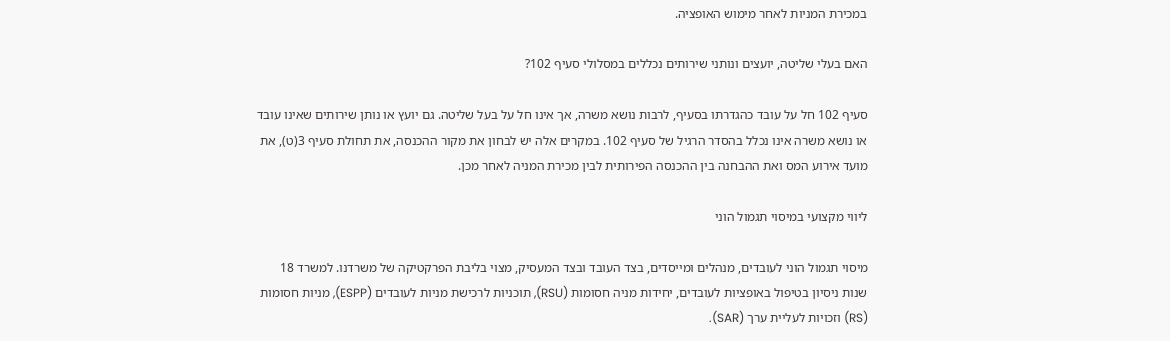במכירת המניות לאחר מימוש האופציה.

האם בעלי שליטה, יועצים ונותני שירותים נכללים במסלולי סעיף 102?

סעיף 102 חל על עובד כהגדרתו בסעיף, לרבות נושא משרה, אך אינו חל על בעל שליטה. גם יועץ או נותן שירותים שאינו עובד או נושא משרה אינו נכלל בהסדר הרגיל של סעיף 102. במקרים אלה יש לבחון את מקור ההכנסה, את תחולת סעיף 3(ט), את מועד אירוע המס ואת ההבחנה בין ההכנסה הפירותית לבין מכירת המניה לאחר מכן.

ליווי מקצועי במיסוי תגמול הוני

מיסוי תגמול הוני לעובדים, מנהלים ומייסדים, בצד העובד ובצד המעסיק, מצוי בליבת הפרקטיקה של משרדנו. למשרד 18 שנות ניסיון בטיפול באופציות לעובדים, יחידות מניה חסומות (RSU), תוכניות לרכישת מניות לעובדים (ESPP), מניות חסומות (RS) וזכויות לעליית ערך (SAR).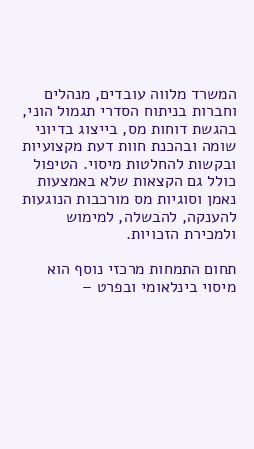המשרד מלווה עובדים, מנהלים וחברות בניתוח הסדרי תגמול הוני, בהגשת דוחות מס, בייצוג בדיוני שומה ובהכנת חוות דעת מקצועיות ובקשות להחלטות מיסוי. הטיפול כולל גם הקצאות שלא באמצעות נאמן וסוגיות מס מורכבות הנוגעות להענקה, להבשלה, למימוש ולמכירת הזכויות.

תחום התמחות מרכזי נוסף הוא מיסוי בינלאומי ובפרט –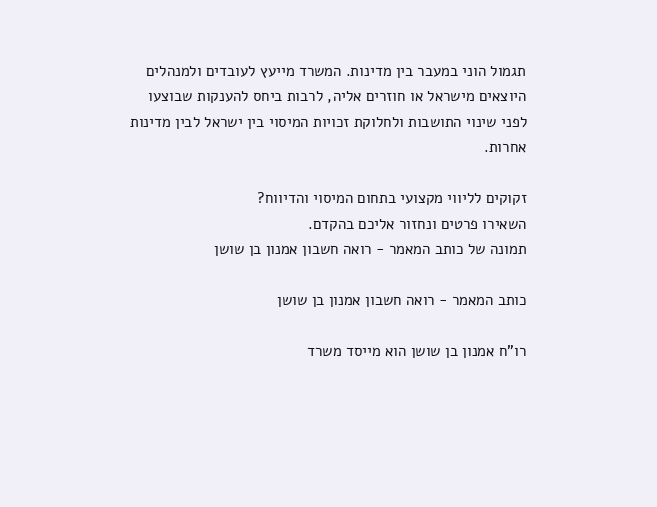תגמול הוני במעבר בין מדינות. המשרד מייעץ לעובדים ולמנהלים היוצאים מישראל או חוזרים אליה, לרבות ביחס להענקות שבוצעו לפני שינוי התושבות ולחלוקת זכויות המיסוי בין ישראל לבין מדינות אחרות.

זקוקים לליווי מקצועי בתחום המיסוי והדיווח?
השאירו פרטים ונחזור אליכם בהקדם.
תמונה של כותב המאמר - רואה חשבון אמנון בן שושן

כותב המאמר - רואה חשבון אמנון בן שושן

רו"ח אמנון בן שושן הוא מייסד משרד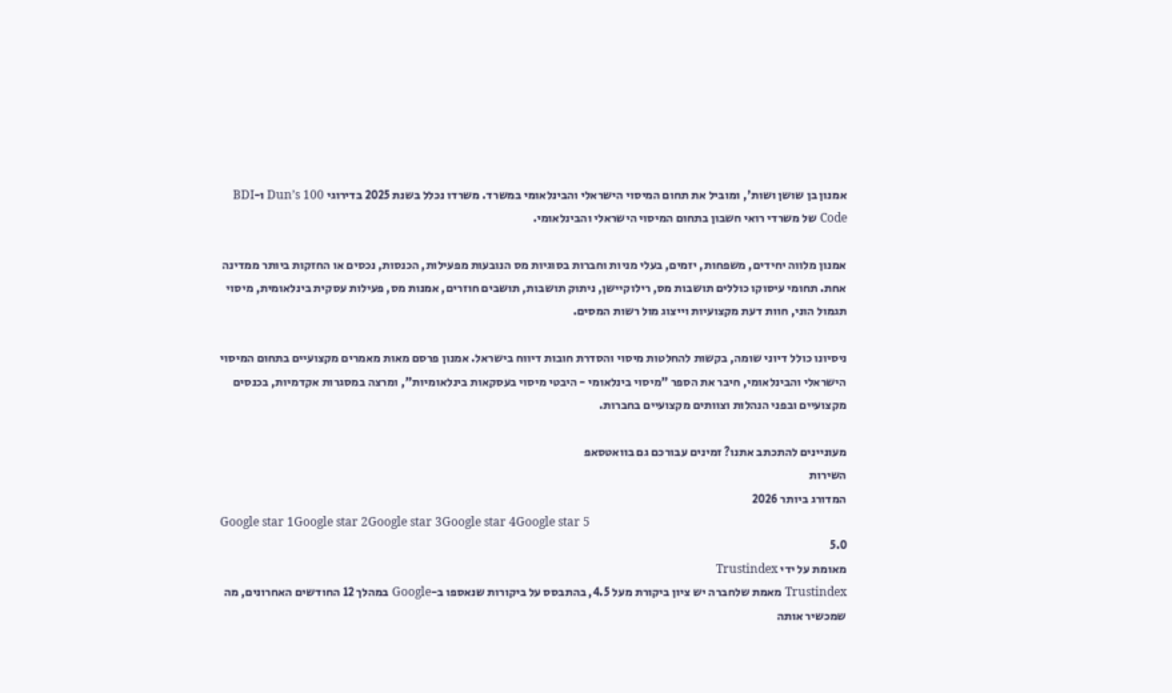אמנון בן שושן ושות', ומוביל את תחום המיסוי הישראלי והבינלאומי במשרד. משרדו נכלל בשנת 2025 בדירוגי Dun’s 100 ו-BDI Code של משרדי רואי חשבון בתחום המיסוי הישראלי והבינלאומי.

אמנון מלווה יחידים, משפחות, יזמים, בעלי מניות וחברות בסוגיות מס הנובעות מפעילות, הכנסות, נכסים או החזקות ביותר ממדינה אחת. תחומי עיסוקו כוללים תושבות מס, רילוקיישן, ניתוק תושבות, תושבים חוזרים, אמנות מס, פעילות עסקית בינלאומית, מיסוי תגמול הוני, חוות דעת מקצועיות וייצוג מול רשות המסים.

ניסיונו כולל דיוני שומה, בקשות להחלטות מיסוי והסדרת חובות דיווח בישראל. אמנון פרסם מאות מאמרים מקצועיים בתחום המיסוי הישראלי והבינלאומי, חיבר את הספר "מיסוי בינלאומי - היבטי מיסוי בעסקאות בינלאומיות", ומרצה במסגרות אקדמיות, בכנסים מקצועיים ובפני הנהלות וצוותים מקצועיים בחברות.

מעוניינים להתכתב אתנו? זמינים עבורכם גם בוואטסאפ
השירות
המדורג ביותר 2026
Google star 1Google star 2Google star 3Google star 4Google star 5
5.0
מאומת על ידי Trustindex
Trustindex מאמת שלחברה יש ציון ביקורת מעל 4.5, בהתבסס על ביקורות שנאספו ב-Google במהלך 12 החודשים האחרונים, מה שמכשיר אותה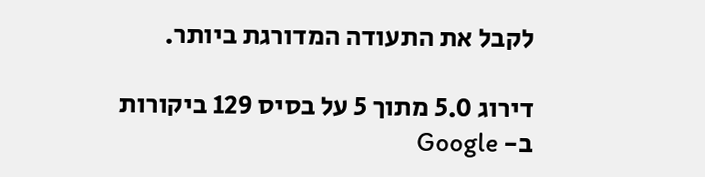לקבל את התעודה המדורגת ביותר.

דירוג 5.0 מתוך 5 על בסיס 129 ביקורות ב- Google